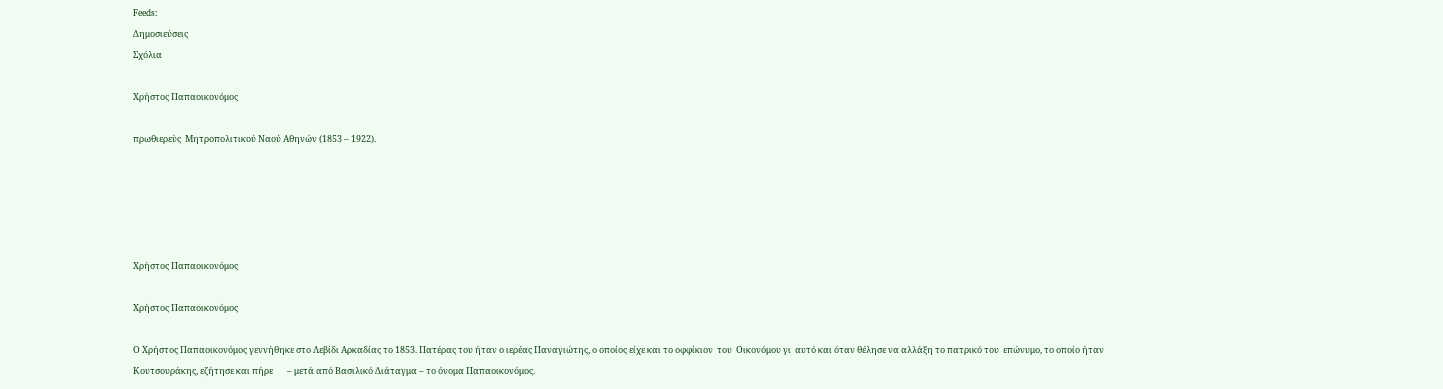Feeds:
Δημοσιεύσεις
Σχόλια

Χρήστος Παπαοικονόμος

πρωθιερεὺς  Μητροπολιτικού Ναού Αθηνών (1853 – 1922).





Χρήστος Παπαοικονόμος

Χρήστος Παπαοικονόμος

Ο Χρήστος Παπαοικονόμος γεννήθηκε στο Λεβίδι Αρκαδίας το 1853. Πατέρας του ήταν ο ιερέας Παναγιώτης, ο οποίος είχε και το οφφίκιον  του  Οικονόμου γι  αυτό και όταν θέλησε να αλλάξη το πατρικό του  επώνυμο, το οποίο ήταν Κουτσουράκης, εζήτησε και πήρε       – μετά από Βασιλικό Διάταγμα – το όνομα Παπαοικονόμος.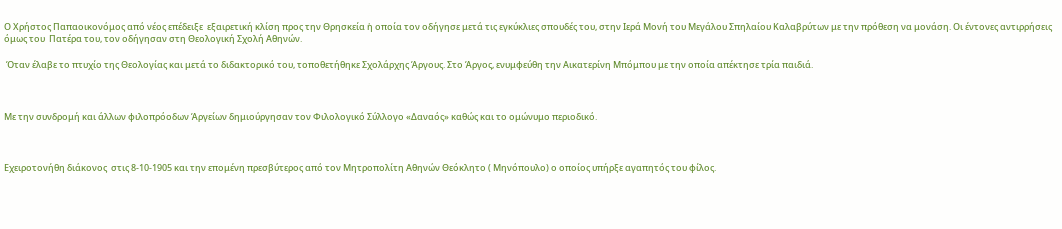Ο Χρήστος Παπαοικονόμος από νέος επέδειξε  εξαιρετική κλίση προς την Θρησκεία ἡ οποία τον οδήγησε μετά τις εγκύκλιες σπουδές του, στην Ιερά Μονή του Μεγάλου Σπηλαίου Καλαβρύτων με την πρόθεση να μονάση. Οι έντονες αντιρρήσεις όμως του  Πατέρα του, τον οδήγησαν στη Θεολογική Σχολή Αθηνών.

 Όταν έλαβε το πτυχίο της Θεολογίας και μετά το διδακτορικό του, τοποθετήθηκε Σχολάρχης Άργους. Στο Άργος, ενυμφεύθη την Αικατερίνη Μπόμπου με την οποία απέκτησε τρία παιδιά.



Με την συνδρομή και άλλων φιλοπρόοδων Άργείων δημιούργησαν τον Φιλολογικό Σύλλογο «Δαναός» καθώς και το ομώνυμο περιοδικό.



Εχειροτονήθη διάκονος  στις 8-10-1905 και την επομένη πρεσβύτερος από τον Μητροπολίτη Αθηνών Θεόκλητο ( Μηνόπουλο) ο οποίος υπήρξε αγαπητός του φίλος.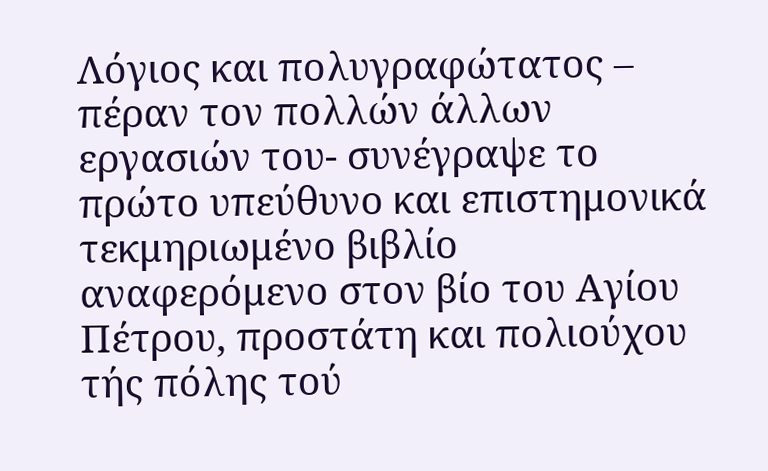Λόγιος και πολυγραφώτατος – πέραν τον πολλών άλλων εργασιών του- συνέγραψε το πρώτο υπεύθυνο και επιστημονικά τεκμηριωμένο βιβλίο αναφερόμενο στον βίο του Αγίου Πέτρου, προστάτη και πολιούχου τής πόλης τού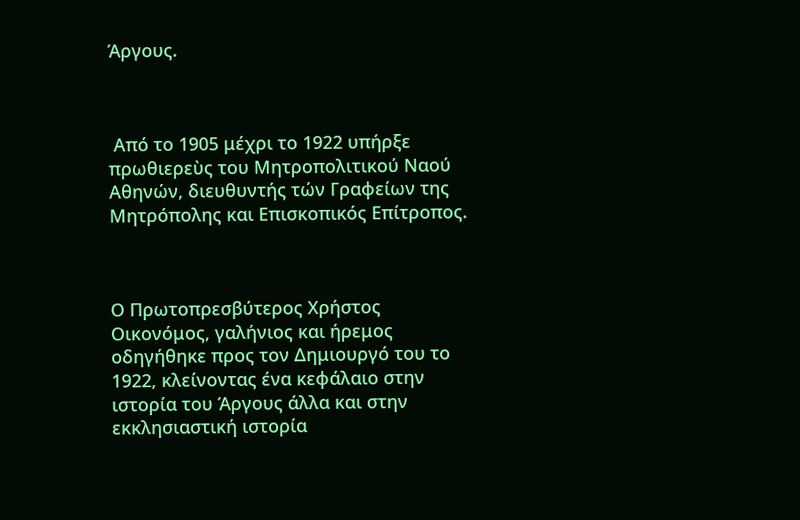Άργους.



 Από το 1905 μέχρι το 1922 υπήρξε πρωθιερεὺς του Μητροπολιτικού Ναού Αθηνών, διευθυντής τών Γραφείων της Μητρόπολης και Επισκοπικός Επίτροπος.



Ο Πρωτοπρεσβύτερος Χρήστος Οικονόμος, γαλήνιος και ήρεμος οδηγήθηκε προς τον Δημιουργό του το 1922, κλείνοντας ένα κεφάλαιο στην ιστορία του Άργους άλλα και στην εκκλησιαστική ιστορία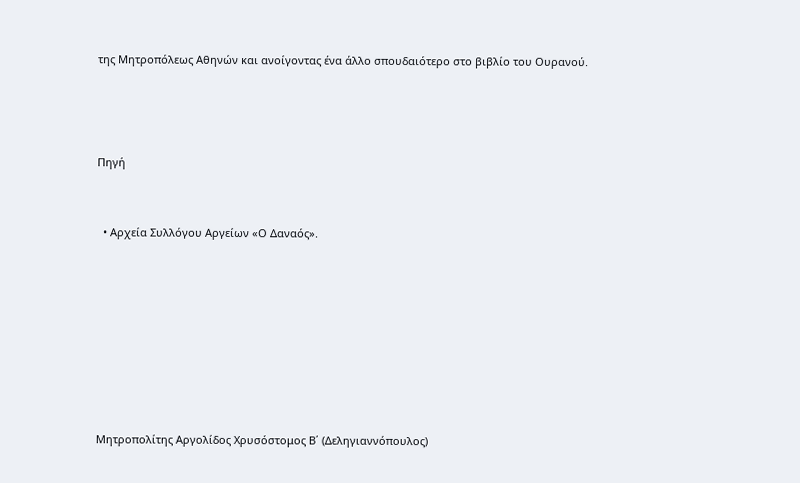της Μητροπόλεως Αθηνών και ανοίγοντας ένα άλλο σπουδαιότερο στο βιβλίο του Ουρανού.





Πηγή



  • Αρχεία Συλλόγου Αργείων «Ο Δαναός».











Μητροπολίτης Αργολίδος Χρυσόστομος Β΄ (Δεληγιαννόπουλος)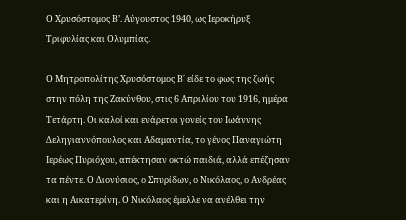Ο Χρυσόστομος Β’. Αύγουστος 1940, ως Ιεροκήρυξ Τριφυλίας και Ολυμπίας.

Ο Μητροπολίτης Χρυσόστομος Β΄ είδε το φως της ζωής στην πόλη της Ζακύνθου, στις 6 Απριλίου του 1916, ημέρα Τετάρτη. Οι καλοί και ενάρετοι γονείς του Ιωάννης Δεληγιαννόπουλος και Αδαμαντία, το γένος Παναγιώτη Ιερέως Πυριόχου, απέκτησαν οκτώ παιδιά, αλλά επέζησαν τα πέντε. Ο Διονύσιος, ο Σπυρίδων, ο Νικόλαος, ο Ανδρέας και η Αικατερίνη. Ο Νικόλαος έμελλε να ανέλθει την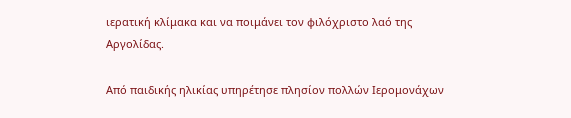ιερατική κλίμακα και να ποιμάνει τον φιλόχριστο λαό της Αργολίδας.

Από παιδικής ηλικίας υπηρέτησε πλησίον πολλών Ιερομονάχων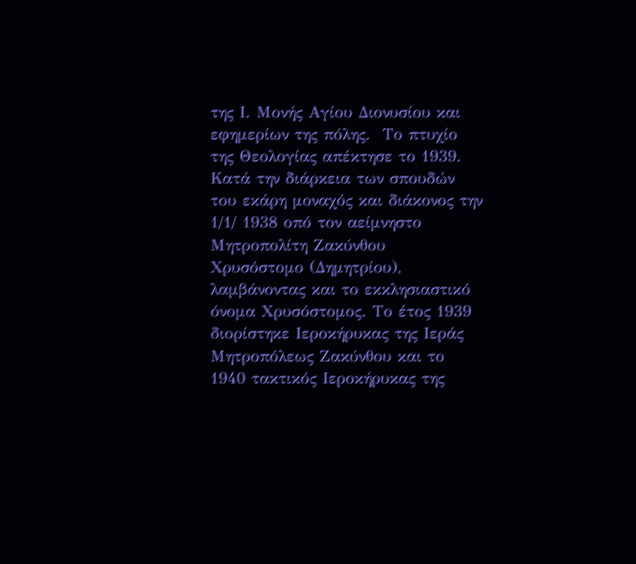της Ι. Μονής Αγίου Διονυσίου και εφημερίων της πόλης.  Το πτυχίο της Θεολογίας απέκτησε το 1939. Κατά την διάρκεια των σπουδών του εκάρη μοναχός και διάκονος την 1/1/ 1938 οπό τον αείμνηστο Μητροπολίτη Ζακύνθου Χρυσόστομο (Δημητρίου), λαμβάνοντας και το εκκλησιαστικό όνομα Χρυσόστομος. Το έτος 1939 διορίστηκε Ιεροκήρυκας της Ιεράς Μητροπόλεως Ζακύνθου και το 1940 τακτικός Ιεροκήρυκας της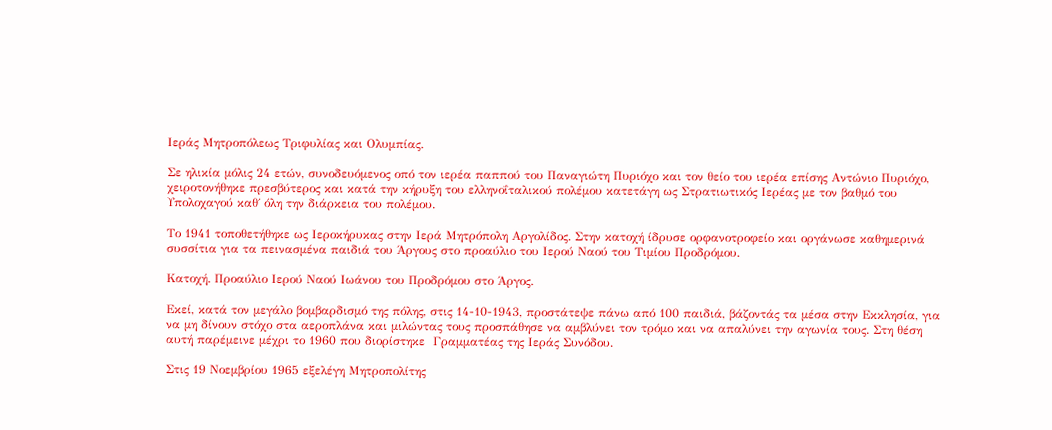Ιεράς Μητροπόλεως Τριφυλίας και Ολυμπίας.

Σε ηλικία μόλις 24 ετών, συνοδευόμενος οπό τον ιερέα παππού του Παναγιώτη Πυριόχο και τον θείο του ιερέα επίσης Αντώνιο Πυριόχο, χειροτονήθηκε πρεσβύτερος και κατά την κήρυξη του ελληνοΐταλικού πολέμου κατετάγη ως Στρατιωτικός Ιερέας με τον βαθμό του Υπολοχαγού καθ΄ όλη την διάρκεια του πολέμου.

Το 1941 τοποθετήθηκε ως Ιεροκήρυκας στην Ιερά Μητρόπολη Αργολίδος. Στην κατοχή ίδρυσε ορφανοτροφείο και οργάνωσε καθημερινά συσσίτια για τα πεινασμένα παιδιά του Άργους στο προαύλιο του Ιερού Ναού του Τιμίου Προδρόμου.

Κατοχή. Προαύλιο Ιερού Ναού Ιωάνου του Προδρόμου στο Άργος.

Εκεί, κατά τον μεγάλο βομβαρδισμό της πόλης, στις 14-10-1943, προστάτεψε πάνω από 100 παιδιά, βάζοντάς τα μέσα στην Εκκλησία, για να μη δίνουν στόχο στα αεροπλάνα και μιλώντας τους προσπάθησε να αμβλύνει τον τρόμο και να απαλύνει την αγωνία τους. Στη θέση αυτή παρέμεινε μέχρι το 1960 που διορίστηκε  Γραμματέας της Ιεράς Συνόδου.

Στις 19 Νοεμβρίου 1965 εξελέγη Μητροπολίτης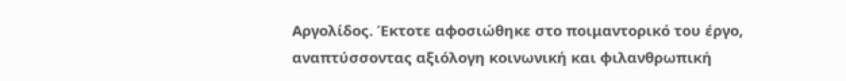Αργολίδος. Έκτοτε αφοσιώθηκε στο ποιμαντορικό του έργο, αναπτύσσοντας αξιόλογη κοινωνική και φιλανθρωπική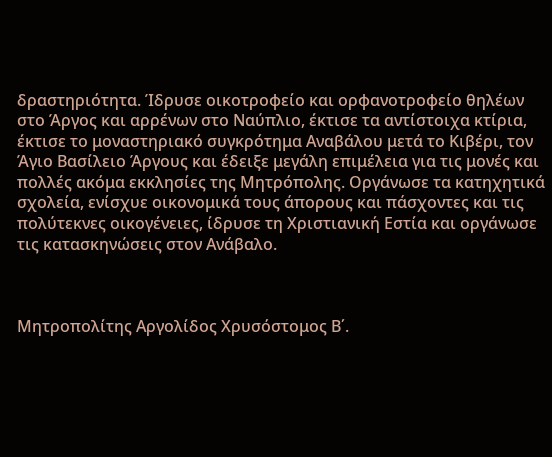δραστηριότητα. Ίδρυσε οικοτροφείο και ορφανοτροφείο θηλέων στο Άργος και αρρένων στο Ναύπλιο, έκτισε τα αντίστοιχα κτίρια, έκτισε το μοναστηριακό συγκρότημα Αναβάλου μετά το Κιβέρι, τον Άγιο Βασίλειο Άργους και έδειξε μεγάλη επιμέλεια για τις μονές και πολλές ακόμα εκκλησίες της Μητρόπολης. Οργάνωσε τα κατηχητικά σχολεία, ενίσχυε οικονομικά τους άπορους και πάσχοντες και τις πολύτεκνες οικογένειες, ίδρυσε τη Χριστιανική Εστία και οργάνωσε τις κατασκηνώσεις στον Ανάβαλο.



Μητροπολίτης Αργολίδος Χρυσόστομος Β΄.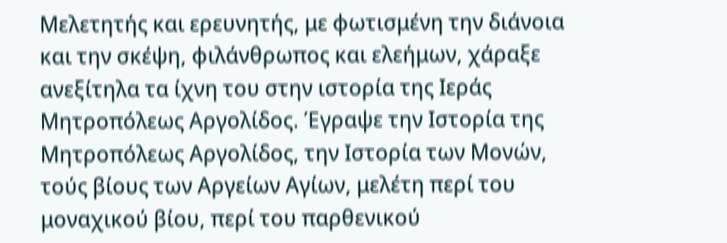Μελετητής και ερευνητής, με φωτισμένη την διάνοια και την σκέψη, φιλάνθρωπος και ελεήμων, χάραξε ανεξίτηλα τα ίχνη του στην ιστορία της Ιεράς Μητροπόλεως Αργολίδος. Έγραψε την Ιστορία της Μητροπόλεως Αργολίδος, την Ιστορία των Μονών, τούς βίους των Αργείων Αγίων, μελέτη περί του μοναχικού βίου, περί του παρθενικού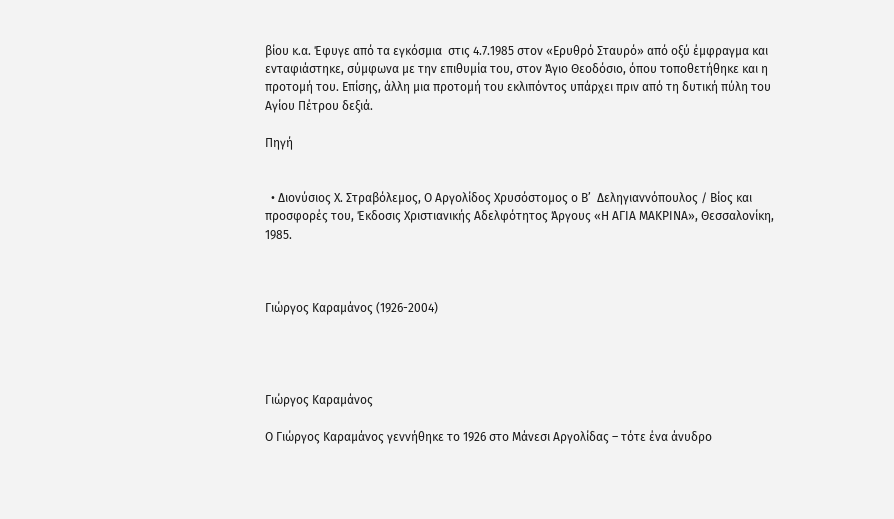βίου κ.α. Έφυγε από τα εγκόσμια  στις 4.7.1985 στον «Ερυθρό Σταυρό» από οξύ έμφραγμα και ενταφιάστηκε, σύμφωνα με την επιθυμία του, στον Άγιο Θεοδόσιο, όπου τοποθετήθηκε και η προτομή του. Επίσης, άλλη μια προτομή του εκλιπόντος υπάρχει πριν από τη δυτική πύλη του Αγίου Πέτρου δεξιά.

Πηγή


  • Διονύσιος Χ. Στραβόλεμος, Ο Αργολίδος Χρυσόστομος ο Β’  Δεληγιαννόπουλος / Βίος και προσφορές του, Έκδοσις Χριστιανικής Αδελφότητος Άργους «Η ΑΓΙΑ ΜΑΚΡΙΝΑ», Θεσσαλονίκη, 1985.



Γιώργος Καραμάνος (1926-2004)




Γιώργος Καραμάνος

Ο Γιώργος Καραμάνος γεννήθηκε το 1926 στο Μάνεσι Αργολίδας – τότε ένα άνυδρο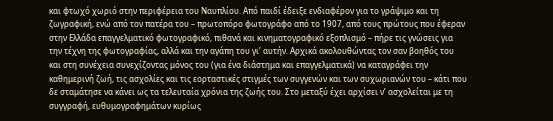και φτωχό χωριό στην περιφέρεια του Ναυπλίου. Από παιδί έδειξε ενδιαφέρον για το γράψιμο και τη ζωγραφική, ενώ από τον πατέρα του – πρωτοπόρο φωτογράφο από το 1907, από τους πρώτους που έφεραν στην Ελλάδα επαγγελματικό φωτογραφικό, πιθανά και κινηματογραφικό εξοπλισμό – πήρε τις γνώσεις για την τέχνη της φωτογραφίας, αλλά και την αγάπη του γι’ αυτήν. Αρχικά ακολουθώντας τον σαν βοηθός του και στη συνέχεια συνεχίζοντας μόνος του (για ένα διάστημα και επαγγελματικά) να καταγράφει την καθημερινή ζωή, τις ασχολίες και τις εορταστικές στιγμές των συγγενών και των συχωριανών του – κάτι που δε σταμάτησε να κάνει ως τα τελευταία χρόνια της ζωής του. Στο μεταξύ έχει αρχίσει ν’ ασχολείται με τη συγγραφή, ευθυμογραφημάτων κυρίως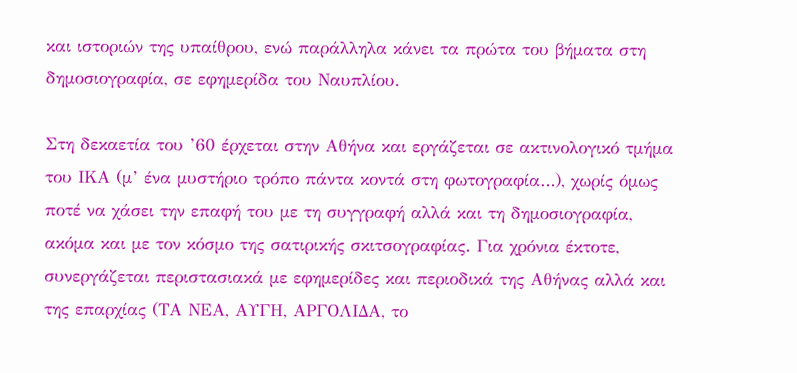και ιστοριών της υπαίθρου, ενώ παράλληλα κάνει τα πρώτα του βήματα στη δημοσιογραφία, σε εφημερίδα του Ναυπλίου.

Στη δεκαετία του ’60 έρχεται στην Αθήνα και εργάζεται σε ακτινολογικό τμήμα του ΙΚΑ (μ’ ένα μυστήριο τρόπο πάντα κοντά στη φωτογραφία…), χωρίς όμως ποτέ να χάσει την επαφή του με τη συγγραφή αλλά και τη δημοσιογραφία, ακόμα και με τον κόσμο της σατιρικής σκιτσογραφίας. Για χρόνια έκτοτε, συνεργάζεται περιστασιακά με εφημερίδες και περιοδικά της Αθήνας αλλά και της επαρχίας (ΤΑ ΝΕΑ, ΑΥΓΗ, ΑΡΓΟΛΙΔΑ, το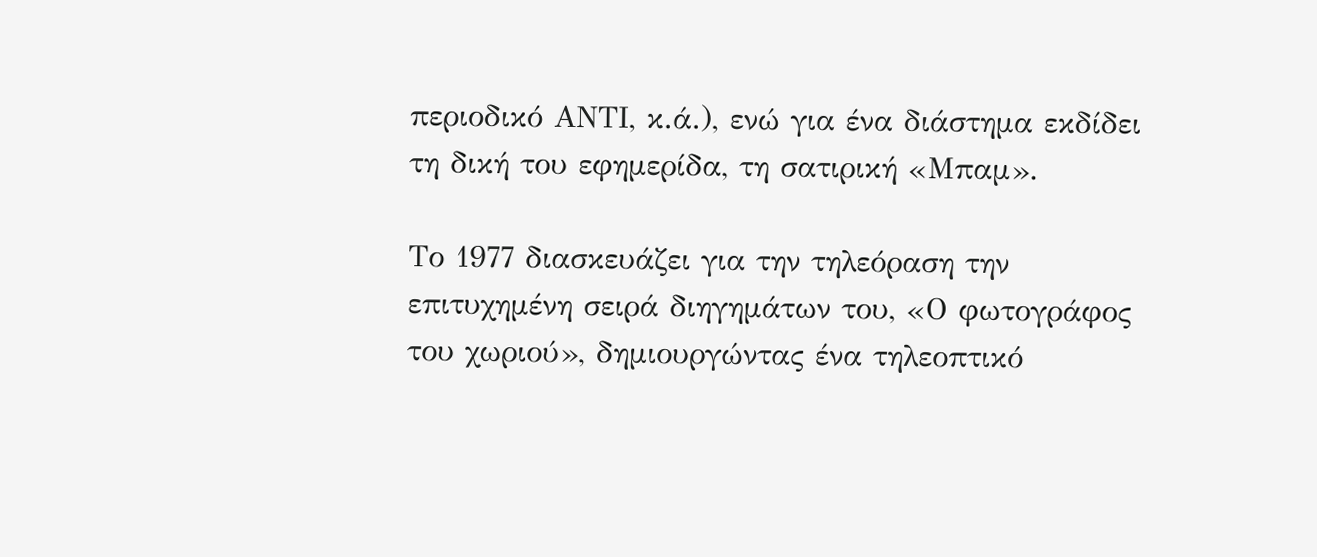περιοδικό ΑΝΤΙ, κ.ά.), ενώ για ένα διάστημα εκδίδει τη δική του εφημερίδα, τη σατιρική «Μπαμ».

Το 1977 διασκευάζει για την τηλεόραση την επιτυχημένη σειρά διηγημάτων του, «Ο φωτογράφος του χωριού», δημιουργώντας ένα τηλεοπτικό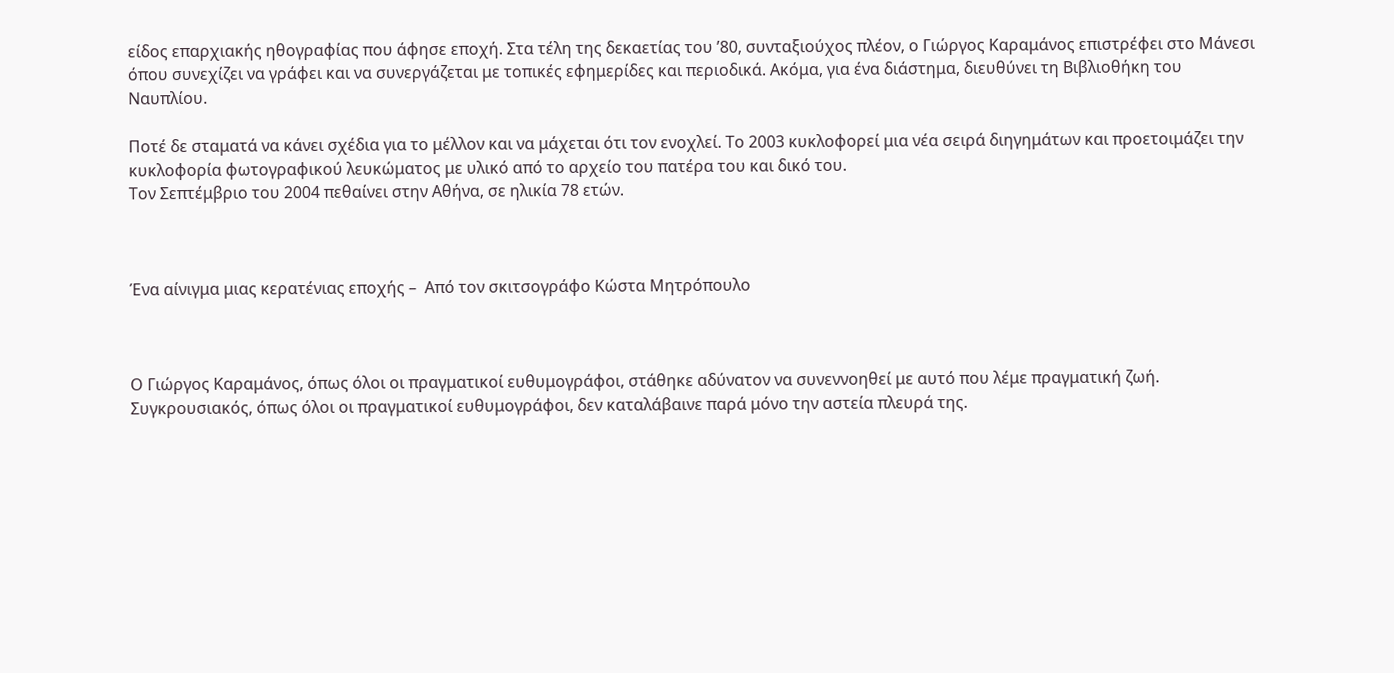είδος επαρχιακής ηθογραφίας που άφησε εποχή. Στα τέλη της δεκαετίας του ’80, συνταξιούχος πλέον, ο Γιώργος Καραμάνος επιστρέφει στο Μάνεσι όπου συνεχίζει να γράφει και να συνεργάζεται με τοπικές εφημερίδες και περιοδικά. Ακόμα, για ένα διάστημα, διευθύνει τη Βιβλιοθήκη του Ναυπλίου.

Ποτέ δε σταματά να κάνει σχέδια για το μέλλον και να μάχεται ότι τον ενοχλεί. Το 2003 κυκλοφορεί μια νέα σειρά διηγημάτων και προετοιμάζει την κυκλοφορία φωτογραφικού λευκώματος με υλικό από το αρχείο του πατέρα του και δικό του.
Τον Σεπτέμβριο του 2004 πεθαίνει στην Αθήνα, σε ηλικία 78 ετών.



Ένα αίνιγμα μιας κερατένιας εποχής –  Από τον σκιτσογράφο Κώστα Μητρόπουλο



Ο Γιώργος Καραμάνος, όπως όλοι οι πραγματικοί ευθυμογράφοι, στάθηκε αδύνατον να συνεννοηθεί με αυτό που λέμε πραγματική ζωή. Συγκρουσιακός, όπως όλοι οι πραγματικοί ευθυμογράφοι, δεν καταλάβαινε παρά μόνο την αστεία πλευρά της.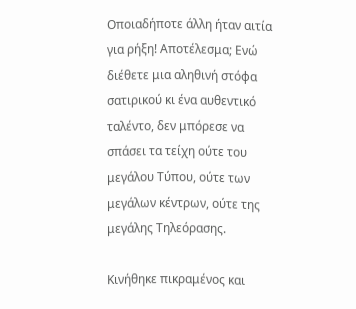Οποιαδήποτε άλλη ήταν αιτία για ρήξη! Αποτέλεσμα; Ενώ διέθετε μια αληθινή στόφα σατιρικού κι ένα αυθεντικό ταλέντο, δεν μπόρεσε να σπάσει τα τείχη ούτε του μεγάλου Τύπου, ούτε των μεγάλων κέντρων, ούτε της μεγάλης Τηλεόρασης.

Κινήθηκε πικραμένος και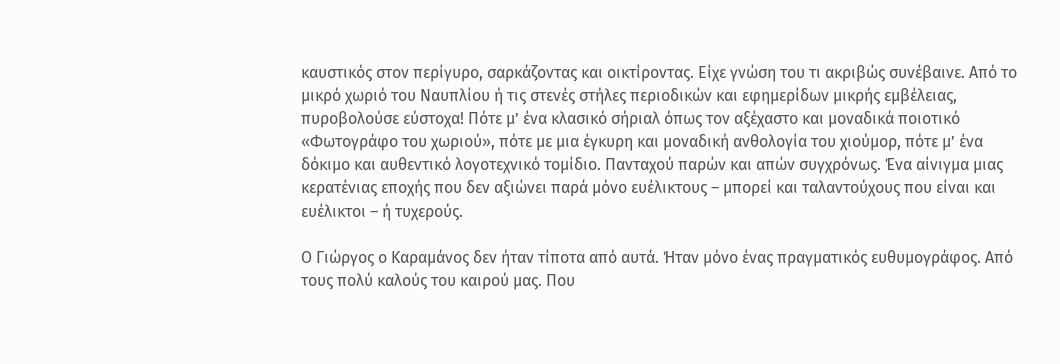καυστικός στον περίγυρο, σαρκάζοντας και οικτίροντας. Είχε γνώση του τι ακριβώς συνέβαινε. Από το μικρό χωριό του Ναυπλίου ή τις στενές στήλες περιοδικών και εφημερίδων μικρής εμβέλειας, πυροβολούσε εύστοχα! Πότε μ’ ένα κλασικό σήριαλ όπως τον αξέχαστο και μοναδικά ποιοτικό «Φωτογράφο του χωριού», πότε με μια έγκυρη και μοναδική ανθολογία του χιούμορ, πότε μ’ ένα δόκιμο και αυθεντικό λογοτεχνικό τομίδιο. Πανταχού παρών και απών συγχρόνως. Ένα αίνιγμα μιας κερατένιας εποχής που δεν αξιώνει παρά μόνο ευέλικτους – μπορεί και ταλαντούχους που είναι και ευέλικτοι – ή τυχερούς.

Ο Γιώργος ο Καραμάνος δεν ήταν τίποτα από αυτά. Ήταν μόνο ένας πραγματικός ευθυμογράφος. Από τους πολύ καλούς του καιρού μας. Που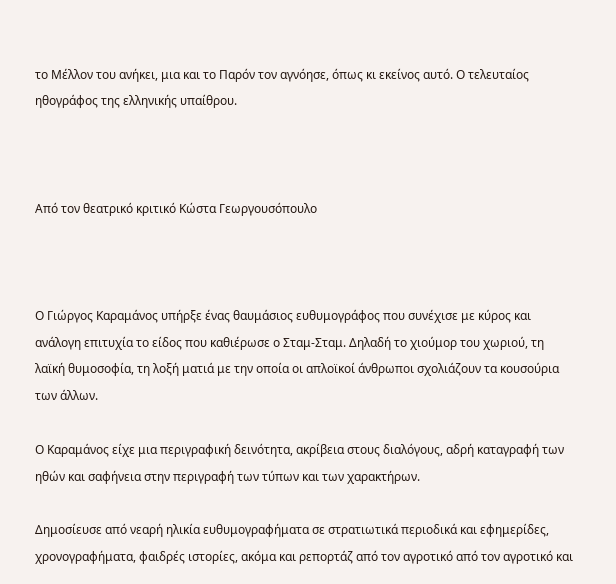το Μέλλον του ανήκει, μια και το Παρόν τον αγνόησε, όπως κι εκείνος αυτό. Ο τελευταίος ηθογράφος της ελληνικής υπαίθρου.



Από τον θεατρικό κριτικό Κώστα Γεωργουσόπουλο



Ο Γιώργος Καραμάνος υπήρξε ένας θαυμάσιος ευθυμογράφος που συνέχισε με κύρος και ανάλογη επιτυχία το είδος που καθιέρωσε ο Σταμ-Σταμ. Δηλαδή το χιούμορ του χωριού, τη λαϊκή θυμοσοφία, τη λοξή ματιά με την οποία οι απλοϊκοί άνθρωποι σχολιάζουν τα κουσούρια των άλλων.

Ο Καραμάνος είχε μια περιγραφική δεινότητα, ακρίβεια στους διαλόγους, αδρή καταγραφή των ηθών και σαφήνεια στην περιγραφή των τύπων και των χαρακτήρων.

Δημοσίευσε από νεαρή ηλικία ευθυμογραφήματα σε στρατιωτικά περιοδικά και εφημερίδες, χρονογραφήματα, φαιδρές ιστορίες, ακόμα και ρεπορτάζ από τον αγροτικό από τον αγροτικό και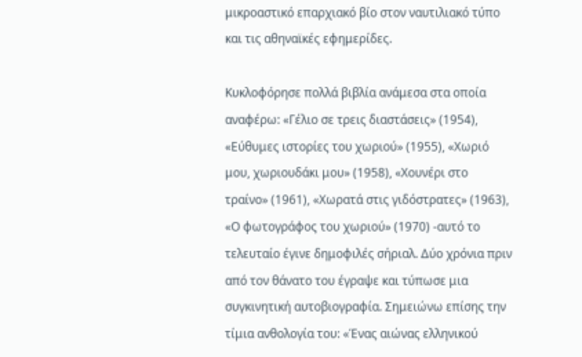μικροαστικό επαρχιακό βίο στον ναυτιλιακό τύπο και τις αθηναϊκές εφημερίδες.

Κυκλοφόρησε πολλά βιβλία ανάμεσα στα οποία αναφέρω: «Γέλιο σε τρεις διαστάσεις» (1954), «Εύθυμες ιστορίες του χωριού» (1955), «Χωριό μου, χωριουδάκι μου» (1958), «Χουνέρι στο τραίνο» (1961), «Χωρατά στις γιδόστρατες» (1963), «Ο φωτογράφος του χωριού» (1970) -αυτό το τελευταίο έγινε δημοφιλές σήριαλ. Δύο χρόνια πριν από τον θάνατο του έγραψε και τύπωσε μια συγκινητική αυτοβιογραφία. Σημειώνω επίσης την τίμια ανθολογία του: «Ένας αιώνας ελληνικού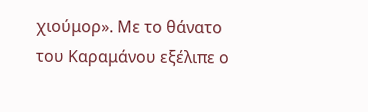χιούμορ». Με το θάνατο του Καραμάνου εξέλιπε ο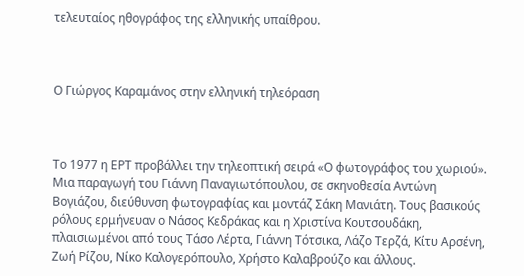τελευταίος ηθογράφος της ελληνικής υπαίθρου.



Ο Γιώργος Καραμάνος στην ελληνική τηλεόραση



Το 1977 η ΕΡΤ προβάλλει την τηλεοπτική σειρά «Ο φωτογράφος του χωριού». Μια παραγωγή του Γιάννη Παναγιωτόπουλου, σε σκηνοθεσία Αντώνη Βογιάζου, διεύθυνση φωτογραφίας και μοντάζ Σάκη Μανιάτη. Τους βασικούς ρόλους ερμήνευαν ο Νάσος Κεδράκας και η Χριστίνα Κουτσουδάκη, πλαισιωμένοι από τους Τάσο Λέρτα, Γιάννη Τότσικα, Λάζο Τερζά, Κίτυ Αρσένη, Ζωή Ρίζου, Νίκο Καλογερόπουλο, Χρήστο Καλαβρούζο και άλλους.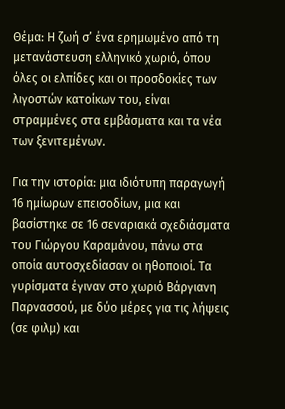Θέμα: Η ζωή σ’ ένα ερημωμένο από τη μετανάστευση ελληνικό χωριό, όπου όλες οι ελπίδες και οι προσδοκίες των λιγοστών κατοίκων του, είναι στραμμένες στα εμβάσματα και τα νέα των ξενιτεμένων.

Για την ιστορία: μια ιδιότυπη παραγωγή 16 ημίωρων επεισοδίων, μια και βασίστηκε σε 16 σεναριακά σχεδιάσματα του Γιώργου Καραμάνου, πάνω στα οποία αυτοσχεδίασαν οι ηθοποιοί. Τα γυρίσματα έγιναν στο χωριό Βάργιανη Παρνασσού, με δύο μέρες για τις λήψεις (σε φιλμ) και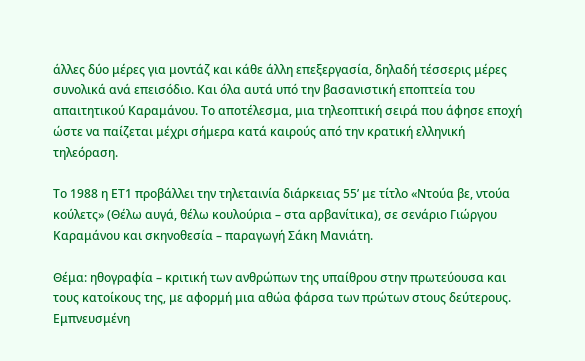άλλες δύο μέρες για μοντάζ και κάθε άλλη επεξεργασία, δηλαδή τέσσερις μέρες συνολικά ανά επεισόδιο. Και όλα αυτά υπό την βασανιστική εποπτεία του απαιτητικού Καραμάνου. Το αποτέλεσμα, μια τηλεοπτική σειρά που άφησε εποχή ώστε να παίζεται μέχρι σήμερα κατά καιρούς από την κρατική ελληνική τηλεόραση.

Το 1988 η ΕΤ1 προβάλλει την τηλεταινία διάρκειας 55’ με τίτλο «Ντούα βε, ντούα κούλετς» (Θέλω αυγά, θέλω κουλούρια – στα αρβανίτικα), σε σενάριο Γιώργου Καραμάνου και σκηνοθεσία – παραγωγή Σάκη Μανιάτη.

Θέμα: ηθογραφία – κριτική των ανθρώπων της υπαίθρου στην πρωτεύουσα και τους κατοίκους της, με αφορμή μια αθώα φάρσα των πρώτων στους δεύτερους. Εμπνευσμένη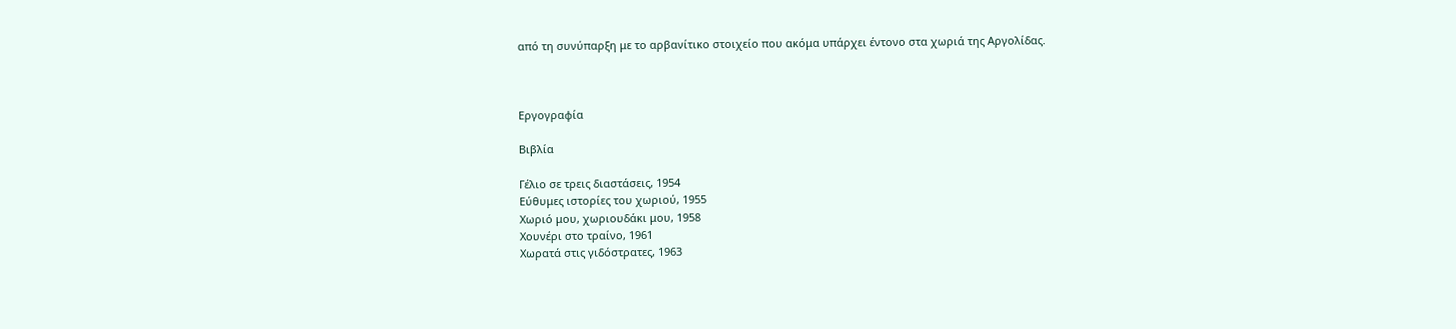από τη συνύπαρξη με το αρβανίτικο στοιχείο που ακόμα υπάρχει έντονο στα χωριά της Αργολίδας.



Εργογραφία

Βιβλία

Γέλιο σε τρεις διαστάσεις, 1954
Εύθυμες ιστορίες του χωριού, 1955
Χωριό μου, χωριουδάκι μου, 1958
Χουνέρι στο τραίνο, 1961
Χωρατά στις γιδόστρατες, 1963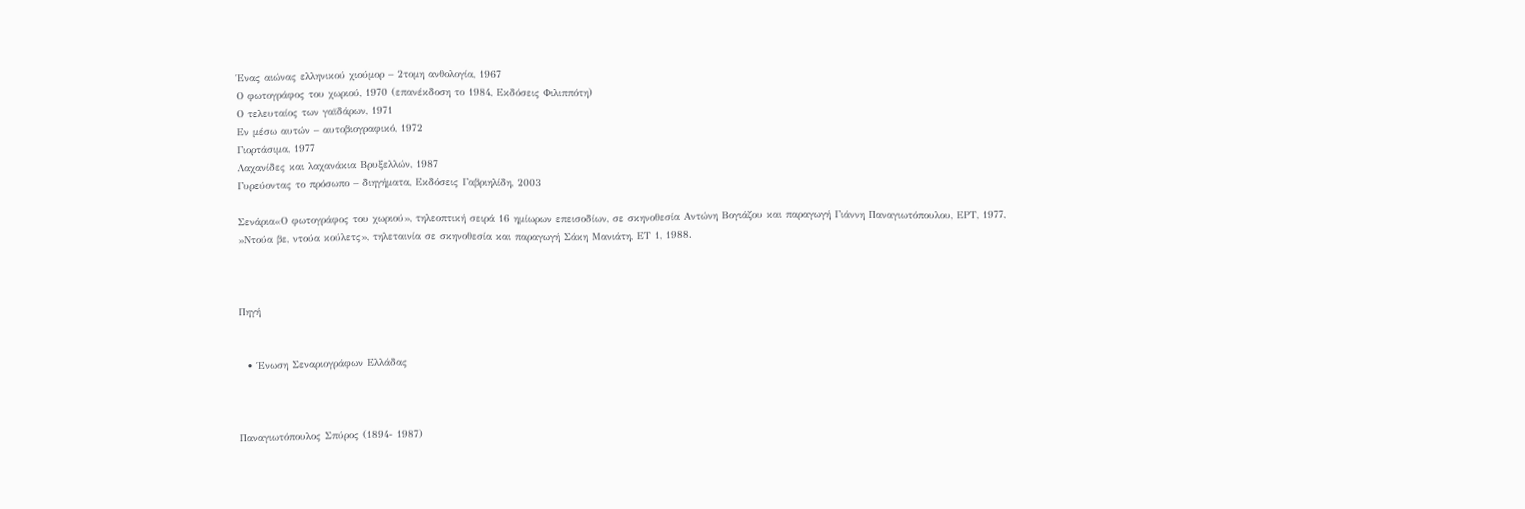Ένας αιώνας ελληνικού χιούμορ – 2τομη ανθολογία, 1967
Ο φωτογράφος του χωριού, 1970 (επανέκδοση το 1984, Εκδόσεις Φιλιππότη)
Ο τελευταίος των γαϊδάρων, 1971
Εν μέσω αυτών – αυτοβιογραφικό, 1972
Γιορτάσιμα, 1977
Λαχανίδες και λαχανάκια Βρυξελλών, 1987
Γυρεύοντας το πρόσωπο – διηγήματα, Εκδόσεις Γαβριηλίδη, 2003

Σενάρια«Ο φωτογράφος του χωριού», τηλεοπτική σειρά 16 ημίωρων επεισοδίων, σε σκηνοθεσία Αντώνη Βογιάζου και παραγωγή Γιάννη Παναγιωτόπουλου, ΕΡΤ, 1977, »Ντούα βε, ντούα κούλετς», τηλεταινία σε σκηνοθεσία και παραγωγή Σάκη Μανιάτη, ΕΤ 1, 1988.



Πηγή


  • Ένωση Σεναριογράφων Ελλάδας



Παναγιωτόπουλος Σπύρος (1894- 1987)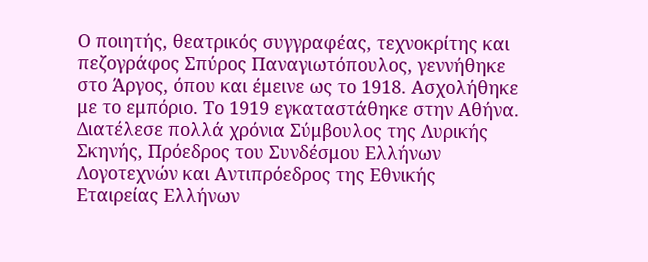Ο ποιητής, θεατρικός συγγραφέας, τεχνοκρίτης και πεζογράφος Σπύρος Παναγιωτόπουλος, γεννήθηκε στο Άργος, όπου και έμεινε ως το 1918. Ασχολήθηκε με το εμπόριο. Το 1919 εγκαταστάθηκε στην Αθήνα. Διατέλεσε πολλά χρόνια Σύμβουλος της Λυρικής Σκηνής, Πρόεδρος του Συνδέσμου Ελλήνων Λογοτεχνών και Αντιπρόεδρος της Εθνικής Εταιρείας Ελλήνων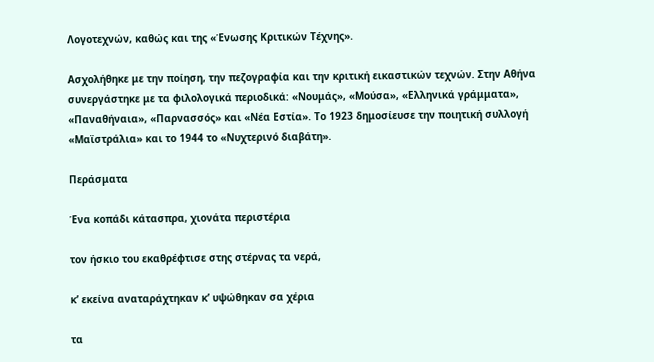Λογοτεχνών, καθώς και της «Ένωσης Κριτικών Τέχνης».

Ασχολήθηκε με την ποίηση, την πεζογραφία και την κριτική εικαστικών τεχνών. Στην Αθήνα συνεργάστηκε με τα φιλολογικά περιοδικά: «Νουμάς», «Μούσα», «Ελληνικά γράμματα», «Παναθήναια», «Παρνασσός» και «Νέα Εστία». Το 1923 δημοσίευσε την ποιητική συλλογή «Μαϊστράλια» και το 1944 το «Νυχτερινό διαβάτη».

Περάσματα

Ένα κοπάδι κάτασπρα, χιονάτα περιστέρια

τον ήσκιο του εκαθρέφτισε στης στέρνας τα νερά,

κ’ εκείνα αναταράχτηκαν κ’ υψώθηκαν σα χέρια

τα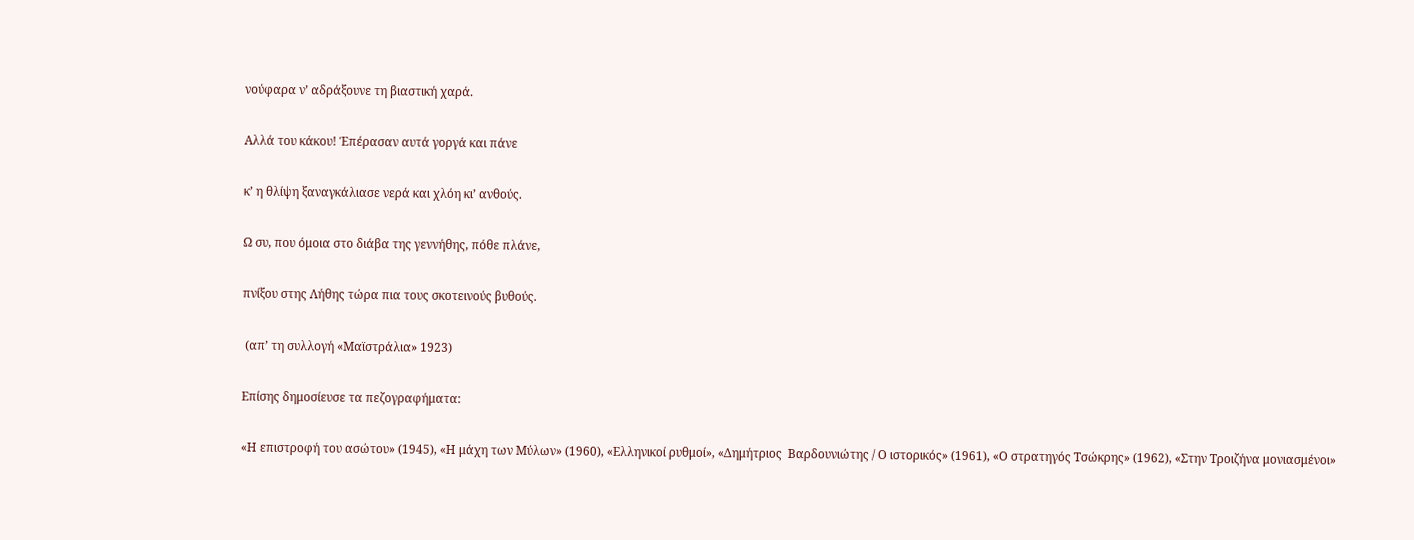νούφαρα ν’ αδράξουνε τη βιαστική χαρά.

Αλλά του κάκου! Έπέρασαν αυτά γοργά και πάνε

κ’ η θλίψη ξαναγκάλιασε νερά και χλόη κι’ ανθούς.

Ω συ, που όμοια στο διάβα της γεννήθης, πόθε πλάνε,

πνίξου στης Λήθης τώρα πια τους σκοτεινούς βυθούς.

 (απ’ τη συλλογή «Μαϊστράλια» 1923)

Επίσης δημοσίευσε τα πεζογραφήματα:

«Η επιστροφή του ασώτου» (1945), «Η μάχη των Μύλων» (1960), «Ελληνικοί ρυθμοί», «Δημήτριος  Βαρδουνιώτης / Ο ιστορικός» (1961), «Ο στρατηγός Τσώκρης» (1962), «Στην Τροιζήνα μονιασμένοι»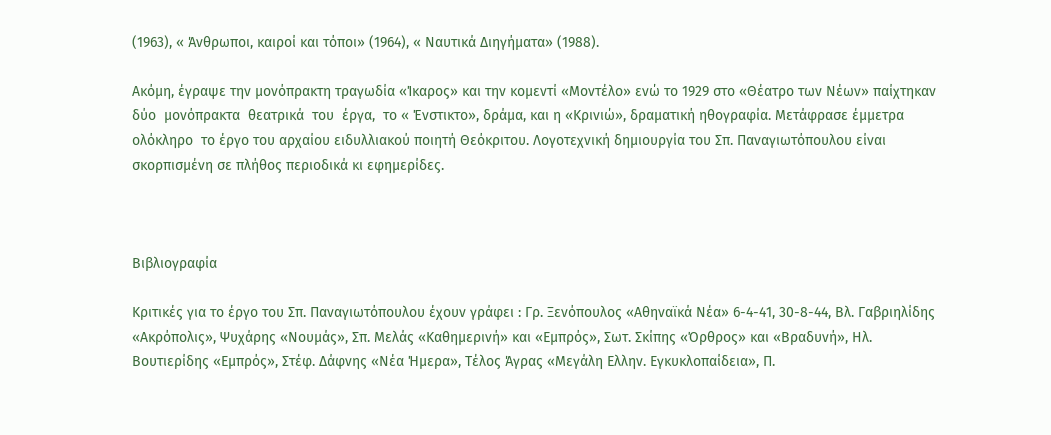(1963), « Άνθρωποι, καιροί και τόποι» (1964), « Ναυτικά Διηγήματα» (1988).

Ακόμη, έγραψε την μονόπρακτη τραγωδία «Ίκαρος» και την κομεντί «Μοντέλο» ενώ το 1929 στο «Θέατρο των Νέων» παίχτηκαν  δύο  μονόπρακτα  θεατρικά  του  έργα,  το « Ένστικτο», δράμα, και η «Κρινιώ», δραματική ηθογραφία. Μετάφρασε έμμετρα ολόκληρο  το έργο του αρχαίου ειδυλλιακού ποιητή Θεόκριτου. Λογοτεχνική δημιουργία του Σπ. Παναγιωτόπουλου είναι σκορπισμένη σε πλήθος περιοδικά κι εφημερίδες.



Βιβλιογραφία

Κριτικές για τo έργο του Σπ. Παναγιωτόπουλου έχουν γράφει : Γρ. Ξενόπουλος «Αθηναϊκά Νέα» 6-4-41, 30-8-44, Βλ. Γαβριηλίδης «Ακρόπολις», Ψυχάρης «Νουμάς», Σπ. Μελάς «Καθημερινή» και «Εμπρός», Σωτ. Σκίπης «Όρθρος» και «Βραδυνή», Ηλ. Βουτιερίδης «Εμπρός», Στέφ. Δάφνης «Νέα Ήμερα», Τέλος Άγρας «Μεγάλη Ελλην. Εγκυκλοπαίδεια», Π.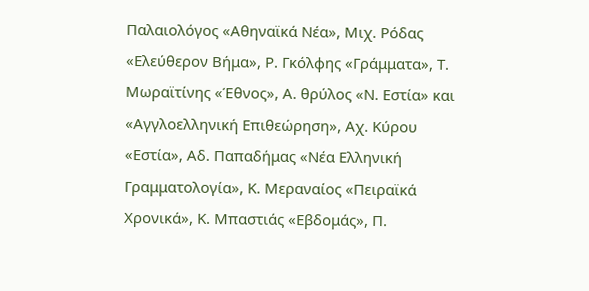Παλαιολόγος «Αθηναϊκά Νέα», Μιχ. Ρόδας «Ελεύθερον Βήμα», Ρ. Γκόλφης «Γράμματα», Τ. Μωραϊτίνης «Έθνος», Α. θρύλος «Ν. Εστία» και «Αγγλοελληνική Επιθεώρηση», Αχ. Κύρου «Εστία», Αδ. Παπαδήμας «Νέα Ελληνική Γραμματολογία», Κ. Μεραναίος «Πειραϊκά Χρονικά», Κ. Μπαστιάς «Εβδομάς», Π.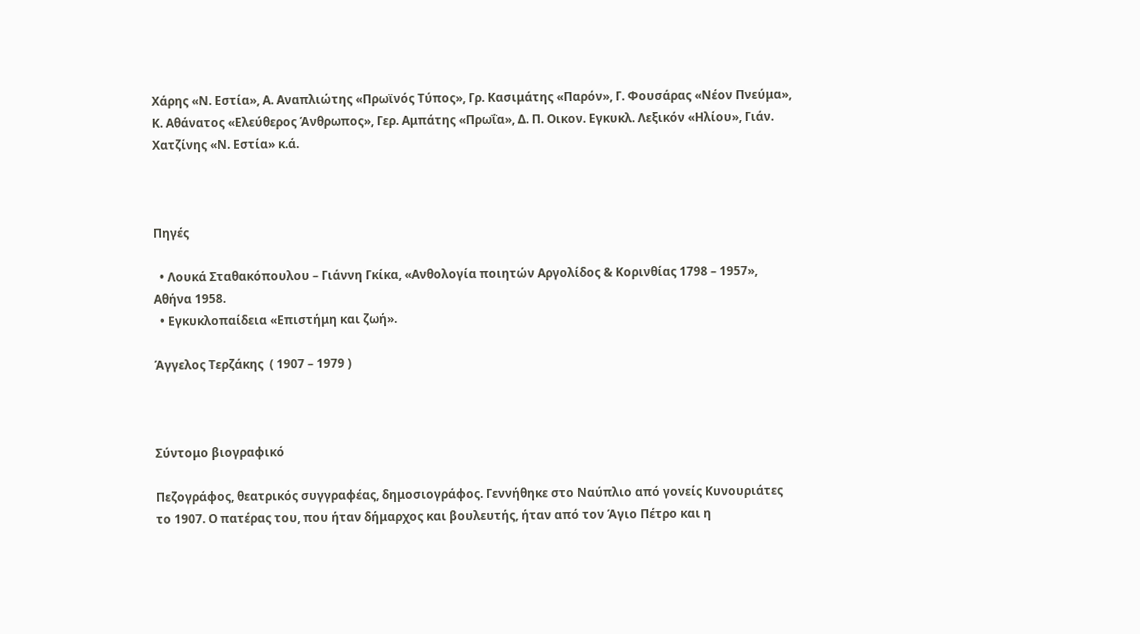Χάρης «Ν. Εστία», Α. Αναπλιώτης «Πρωϊνός Τύπος», Γρ. Κασιμάτης «Παρόν», Γ. Φουσάρας «Νέον Πνεύμα», Κ. Αθάνατος «Ελεύθερος Άνθρωπος», Γερ. Αμπάτης «Πρωΐα», Δ. Π. Οικον. Εγκυκλ. Λεξικόν «Ηλίου», Γιάν. Χατζίνης «Ν. Εστία» κ.ά.



Πηγές

  • Λουκά Σταθακόπουλου – Γιάννη Γκίκα, «Ανθολογία ποιητών Αργολίδος & Κορινθίας 1798 – 1957», Αθήνα 1958.
  • Εγκυκλοπαίδεια «Επιστήμη και ζωή».

Άγγελος Τερζάκης  ( 1907 – 1979 )



Σύντομο βιογραφικό

Πεζογράφος, θεατρικός συγγραφέας, δημοσιογράφος. Γεννήθηκε στο Ναύπλιο από γονείς Κυνουριάτες το 1907. Ο πατέρας του, που ήταν δήμαρχος και βουλευτής, ήταν από τον Άγιο Πέτρο και η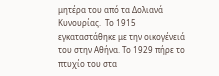μητέρα του από τα Δολιανά Κυνουρίας.  Το 1915 εγκαταστάθηκε με την οικογένειά του στην Αθήνα. Το 1929 πήρε το πτυχίο του στα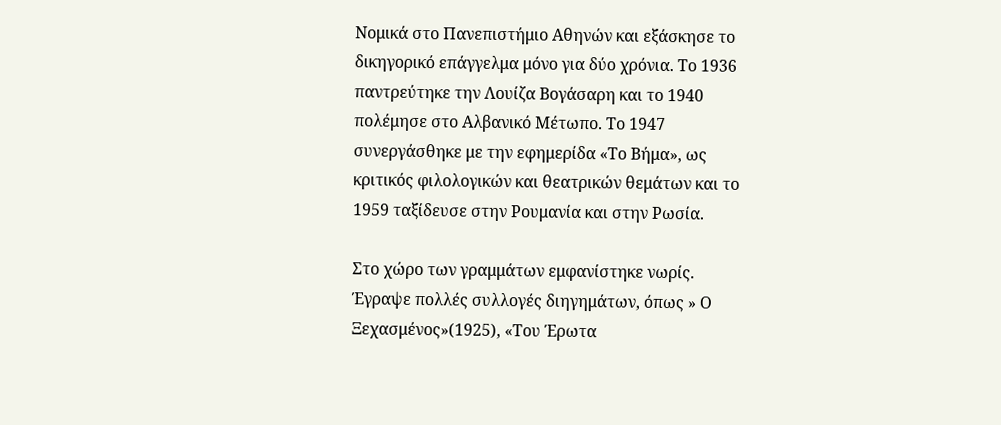Νομικά στο Πανεπιστήμιο Αθηνών και εξάσκησε το δικηγορικό επάγγελμα μόνο για δύο χρόνια. Το 1936 παντρεύτηκε την Λουίζα Βογάσαρη και το 1940 πολέμησε στο Αλβανικό Μέτωπο. Το 1947 συνεργάσθηκε με την εφημερίδα «Το Βήμα», ως κριτικός φιλολογικών και θεατρικών θεμάτων και το 1959 ταξίδευσε στην Ρουμανία και στην Ρωσία.

Στο χώρο των γραμμάτων εμφανίστηκε νωρίς. Έγραψε πολλές συλλογές διηγημάτων, όπως » Ο Ξεχασμένος»(1925), «Του Έρωτα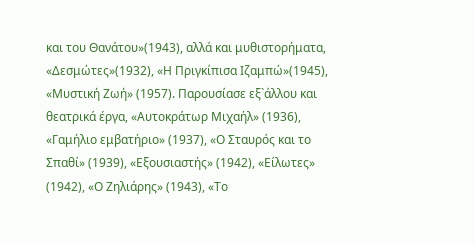και του Θανάτου»(1943), αλλά και μυθιστορήματα, «Δεσμώτες»(1932), «Η Πριγκίπισα Ιζαμπώ»(1945), «Μυστική Ζωή» (1957). Παρουσίασε εξ`άλλου και θεατρικά έργα, «Αυτοκράτωρ Μιχαήλ» (1936), «Γαμήλιο εμβατήριο» (1937), «Ο Σταυρός και το Σπαθί» (1939), «Εξουσιαστής» (1942), «Είλωτες» (1942), «Ο Ζηλιάρης» (1943), «Το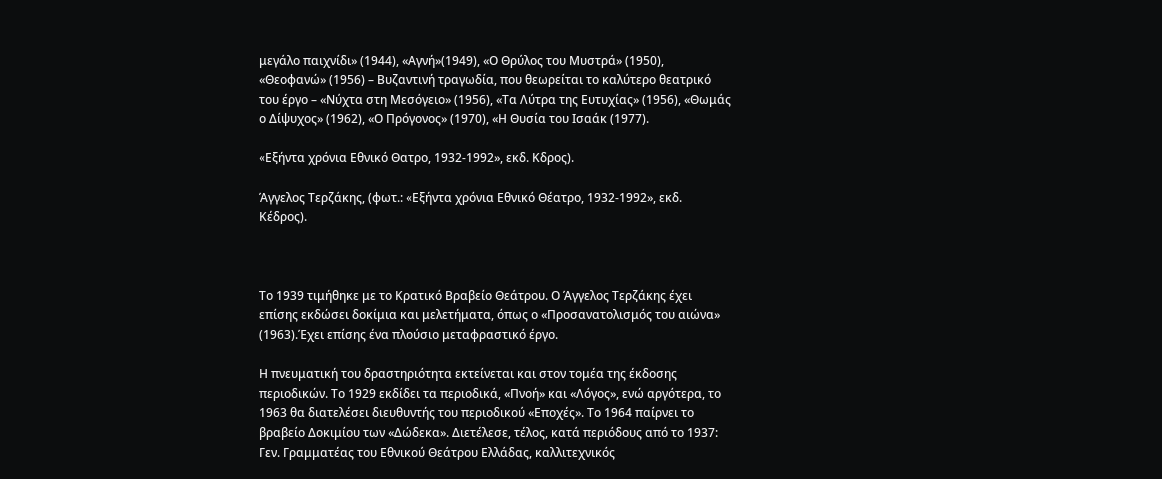μεγάλο παιχνίδι» (1944), «Αγνή»(1949), «Ο Θρύλος του Μυστρά» (1950), «Θεοφανώ» (1956) – Βυζαντινή τραγωδία, που θεωρείται το καλύτερο θεατρικό του έργο – «Νύχτα στη Μεσόγειο» (1956), «Τα Λύτρα της Ευτυχίας» (1956), «Θωμάς ο Δίψυχος» (1962), «Ο Πρόγονος» (1970), «Η Θυσία του Ισαάκ (1977).

«Eξήντα χρόνια Eθνικό Θατρο, 1932-1992», εκδ. Kδρος).

Άγγελος Tερζάκης, (φωτ.: «Eξήντα χρόνια Eθνικό Θέατρο, 1932-1992», εκδ. Kέδρος).



Το 1939 τιμήθηκε με το Κρατικό Βραβείο Θεάτρου. Ο Άγγελος Τερζάκης έχει επίσης εκδώσει δοκίμια και μελετήματα, όπως ο «Προσανατολισμός του αιώνα» (1963).Έχει επίσης ένα πλούσιο μεταφραστικό έργο.

Η πνευματική του δραστηριότητα εκτείνεται και στον τομέα της έκδοσης περιοδικών. Το 1929 εκδίδει τα περιοδικά, «Πνοή» και «Λόγος», ενώ αργότερα, το 1963 θα διατελέσει διευθυντής του περιοδικού «Εποχές». Το 1964 παίρνει το βραβείο Δοκιμίου των «Δώδεκα». Διετέλεσε, τέλος, κατά περιόδους από το 1937: Γεν. Γραμματέας του Εθνικού Θεάτρου Ελλάδας, καλλιτεχνικός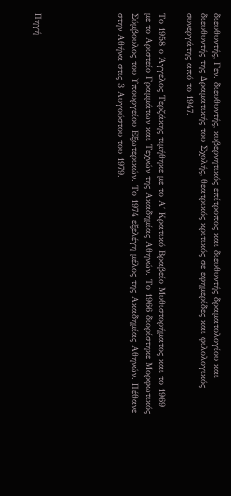διευθυντής, Γεν. διευθυντής, κυβερνητικός επίτροπος και διευθυντής δραματολογίου και διευθυντής της Δραματικής του Σχολής, θεατρικός κριτικός σε εφημερίδες και φιλολογικός συνεργάτης από το 1947.

Το 1958 ο Άγγελος Τερζάκης τιμήθηκε με το Α΄ Κρατικό Βραβείο Μυθιστορήματος και το 1969 με το Αριστείο Γραμμάτων και Τεχνών της Ακαδημίας Αθηνών. Το 1966 διορίστηκε Μορφωτικός Σύμβουλος του Υπουργείου Εξωτερικών. Το 1974 εξελέγη μέλος της Ακαδημίας Αθηνών. Πέθανε στην Αθήνα στις 3 Αυγούστου του 1979.





Πηγή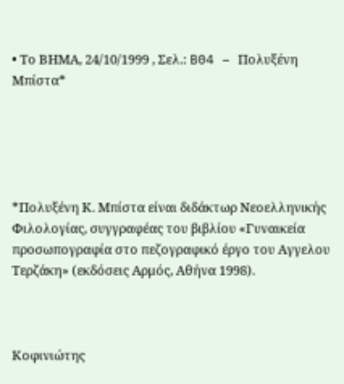• Το ΒΗΜΑ, 24/10/1999 , Σελ.: B04 – Πολυξένη Μπίστα*





*Πολυξένη Κ. Μπίστα είναι διδάκτωρ Νεοελληνικής Φιλολογίας, συγγραφέας του βιβλίου «Γυναικεία προσωπογραφία στο πεζογραφικό έργο του Αγγελου Τερζάκη» (εκδόσεις Αρμός, Αθήνα 1998).



Κοφινιώτης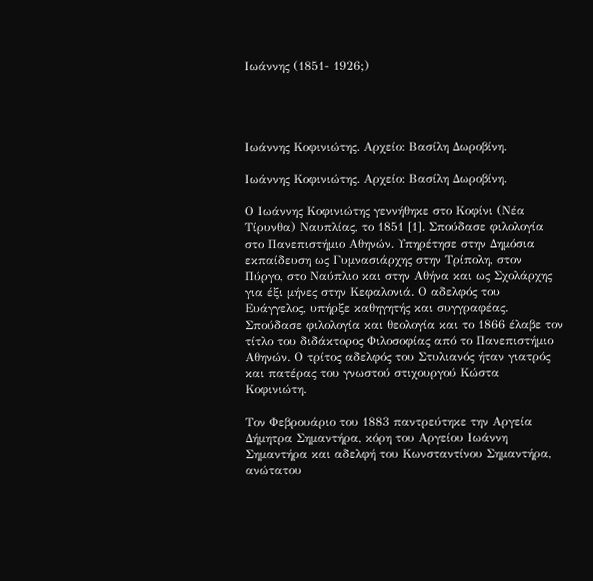Ιωάννης (1851- 1926;)




Ιωάννης Κοφινιώτης. Αρχείο: Βασίλη Δωροβίνη.

Ιωάννης Κοφινιώτης. Αρχείο: Βασίλη Δωροβίνη.

Ο Ιωάννης Κοφινιώτης γεννήθηκε στο Κοφίνι (Νέα Τίρυνθα) Ναυπλίας, το 1851 [1]. Σπούδασε φιλολογία στο Πανεπιστήμιο Αθηνών. Υπηρέτησε στην Δημόσια εκπαίδευση ως Γυμνασιάρχης στην Τρίπολη, στον Πύργο, στο Ναύπλιο και στην Αθήνα και ως Σχολάρχης για έξι μήνες στην Κεφαλονιά. Ο αδελφός του Ευάγγελος, υπήρξε καθηγητής και συγγραφέας. Σπούδασε φιλολογία και θεολογία και το 1866 έλαβε τον τίτλο του διδάκτορος Φιλοσοφίας από το Πανεπιστήμιο Αθηνών. Ο τρίτος αδελφός του Στυλιανός ήταν γιατρός και πατέρας του γνωστού στιχουργού Κώστα Κοφινιώτη.

Τον Φεβρουάριο του 1883 παντρεύτηκε την Αργεία Δήμητρα Σημαντήρα, κόρη του Αργείου Ιωάννη Σημαντήρα και αδελφή του Κωνσταντίνου Σημαντήρα, ανώτατου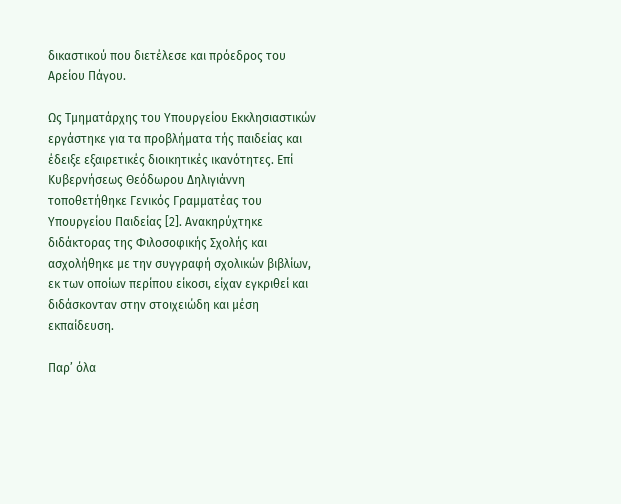δικαστικού που διετέλεσε και πρόεδρος του Αρείου Πάγου.

Ως Τμηματάρχης του Υπουργείου Εκκλησιαστικών εργάστηκε για τα προβλήματα τής παιδείας και έδειξε εξαιρετικές διοικητικές ικανότητες. Επί Κυβερνήσεως Θεόδωρου Δηλιγιάννη τοποθετήθηκε Γενικός Γραμματέας του Υπουργείου Παιδείας [2]. Ανακηρύχτηκε διδάκτορας της Φιλοσοφικής Σχολής και ασχολήθηκε με την συγγραφή σχολικών βιβλίων, εκ των οποίων περίπου είκοσι, είχαν εγκριθεί και διδάσκονταν στην στοιχειώδη και μέση εκπαίδευση.

Παρ’ όλα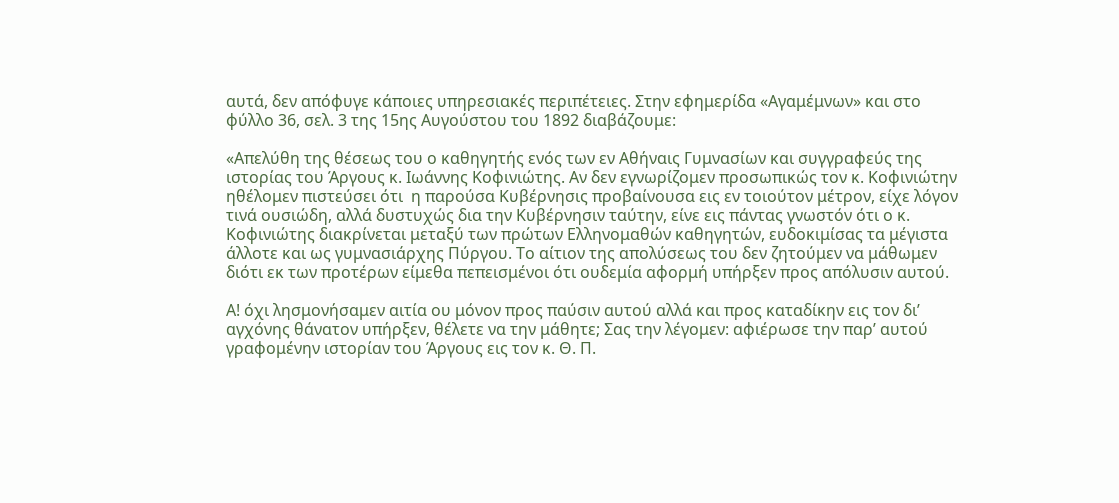αυτά, δεν απόφυγε κάποιες υπηρεσιακές περιπέτειες. Στην εφημερίδα «Αγαμέμνων» και στο φύλλο 36, σελ. 3 της 15ης Αυγούστου του 1892 διαβάζουμε:

«Απελύθη της θέσεως του ο καθηγητής ενός των εν Αθήναις Γυμνασίων και συγγραφεύς της ιστορίας του Άργους κ. Ιωάννης Κοφινιώτης. Αν δεν εγνωρίζομεν προσωπικώς τον κ. Κοφινιώτην ηθέλομεν πιστεύσει ότι  η παρούσα Κυβέρνησις προβαίνουσα εις εν τοιούτον μέτρον, είχε λόγον τινά ουσιώδη, αλλά δυστυχώς δια την Κυβέρνησιν ταύτην, είνε εις πάντας γνωστόν ότι ο κ. Κοφινιώτης διακρίνεται μεταξύ των πρώτων Ελληνομαθών καθηγητών, ευδοκιμίσας τα μέγιστα άλλοτε και ως γυμνασιάρχης Πύργου. Το αίτιον της απολύσεως του δεν ζητούμεν να μάθωμεν διότι εκ των προτέρων είμεθα πεπεισμένοι ότι ουδεμία αφορμή υπήρξεν προς απόλυσιν αυτού.

Α! όχι λησμονήσαμεν αιτία ου μόνον προς παύσιν αυτού αλλά και προς καταδίκην εις τον δι’ αγχόνης θάνατον υπήρξεν, θέλετε να την μάθητε; Σας την λέγομεν: αφιέρωσε την παρ’ αυτού γραφομένην ιστορίαν του Άργους εις τον κ. Θ. Π.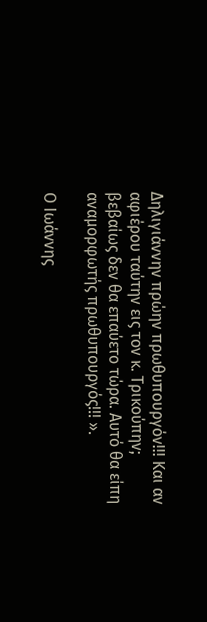Δηλιγιάννην πρώην πρωθυπουργόν!!! Και αν αφιέρου ταύτην εις τον κ. Τρικούπην; βεβαίως δεν θα επαύετο τώρα. Αυτό θα είπη αναμορφωτής πρωθυπουργός!!! ».

Ο Ιωάννης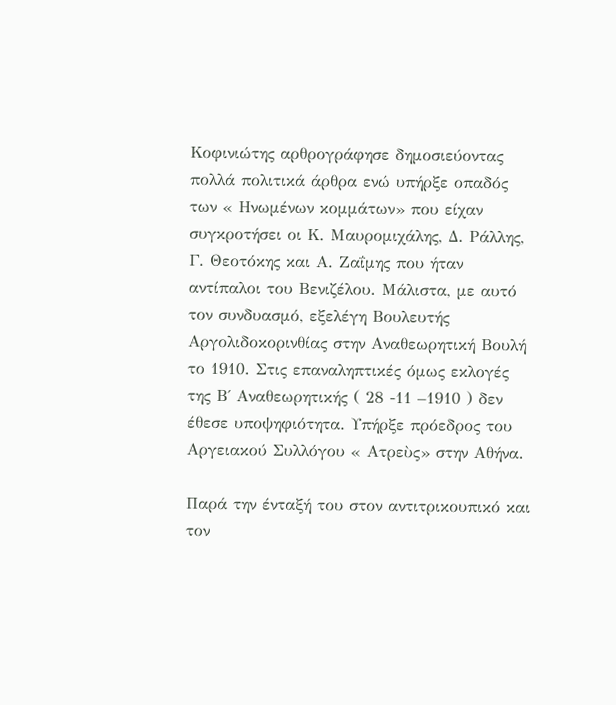Κοφινιώτης αρθρογράφησε δημοσιεύοντας πολλά πολιτικά άρθρα ενώ υπήρξε οπαδός των « Ηνωμένων κομμάτων» που είχαν συγκροτήσει οι Κ. Μαυρομιχάλης, Δ. Ράλλης, Γ. Θεοτόκης και Α. Ζαΐμης που ήταν αντίπαλοι του Βενιζέλου. Μάλιστα, με αυτό τον συνδυασμό, εξελέγη Βουλευτής Αργολιδοκορινθίας στην Αναθεωρητική Βουλή το 1910. Στις επαναληπτικές όμως εκλογές της Β΄ Αναθεωρητικής ( 28 -11 –1910 ) δεν έθεσε υποψηφιότητα. Υπήρξε πρόεδρος του Αργειακού Συλλόγου « Ατρεὺς» στην Αθήνα.

Παρά την ένταξή του στον αντιτρικουπικό και τον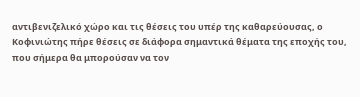αντιβενιζελικό χώρο και τις θέσεις του υπέρ της καθαρεύουσας, ο Κοφινιώτης πήρε θέσεις σε διάφορα σημαντικά θέματα της εποχής του, που σήμερα θα μπορούσαν να τον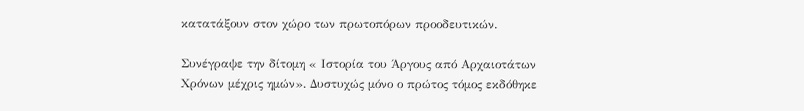κατατάξουν στον χώρο των πρωτοπόρων προοδευτικών.

Συνέγραψε την δίτομη « Ιστορία του Άργους από Αρχαιοτάτων Χρόνων μέχρις ημών». Δυστυχώς μόνο ο πρώτος τόμος εκδόθηκε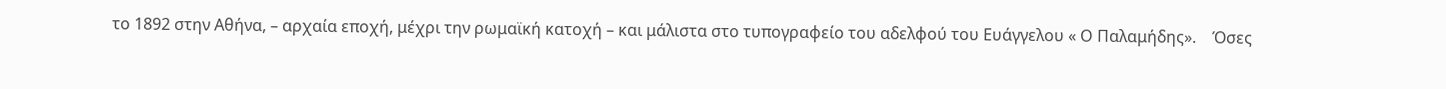το 1892 στην Αθήνα, – αρχαία εποχή, μέχρι την ρωμαϊκή κατοχή – και μάλιστα στο τυπογραφείο του αδελφού του Ευάγγελου « Ο Παλαμήδης».    Όσες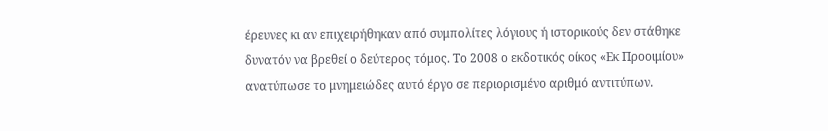έρευνες κι αν επιχειρήθηκαν από συμπολίτες λόγιους ή ιστορικούς δεν στάθηκε δυνατόν να βρεθεί ο δεύτερος τόμος. Το 2008 ο εκδοτικός οίκος «Εκ Προοιμίου» ανατύπωσε το μνημειώδες αυτό έργο σε περιορισμένο αριθμό αντιτύπων.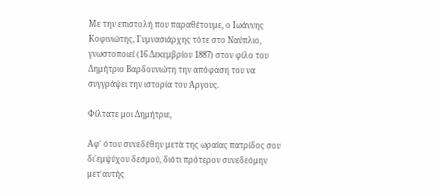Με την επιστολή που παραθέτουμε, ο Ιωάννης Κοφινιώτης, Γυμνασιάρχης τότε στο Ναύπλιο, γνωστοποιεί (16 Δεκεμβρίου 1887) στον φίλο του Δημήτριο Βαρδουνιώτη την απόφαση του να συγγράψει την ιστορία του Άργους.

Φίλτατε μοι Δημήτριε,

Αφ΄ ότου συνεδέθην μετὰ της ωραίας πατρίδος σου δι΄εμψύχου δεσμού, διότι πρότερον συνεδεόμην μετ΄αυτής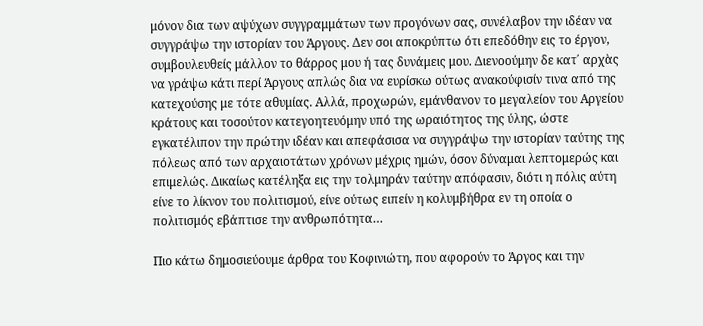μόνον δια των αψύχων συγγραμμάτων των προγόνων σας, συνέλαβον την ιδέαν να συγγράψω την ιστορίαν του Άργους. Δεν σοι αποκρύπτω ότι επεδόθην εις το έργον, συμβουλευθείς μάλλον το θάρρος μου ή τας δυνάμεις μου. Διενοούμην δε κατ΄ αρχὰς να γράψω κάτι περί Άργους απλώς δια να ευρίσκω ούτως ανακούφισίν τινα από της κατεχούσης με τότε αθυμίας. Αλλά, προχωρών, εμάνθανον το μεγαλείον του Αργείου κράτους και τοσούτον κατεγοητευόμην υπό της ωραιότητος της ύλης, ώστε εγκατέλιπον την πρώτην ιδέαν και απεφάσισα να συγγράψω την ιστορίαν ταύτης της πόλεως από των αρχαιοτάτων χρόνων μέχρις ημών, όσον δύναμαι λεπτομερώς και επιμελώς. Δικαίως κατέληξα εις την τολμηράν ταύτην απόφασιν, διότι η πόλις αύτη είνε το λίκνον του πολιτισμού, είνε ούτως ειπείν η κολυμβήθρα εν τη οποία ο πολιτισμός εβάπτισε την ανθρωπότητα…

Πιο κάτω δημοσιεύουμε άρθρα του Κοφινιώτη, που αφορούν το Άργος και την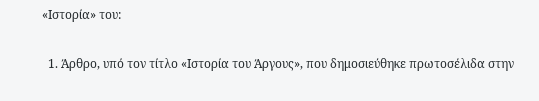«Ιστορία» του:

  1. Άρθρο, υπό τον τίτλο «Ιστορία του Άργους», που δημοσιεύθηκε πρωτοσέλιδα στην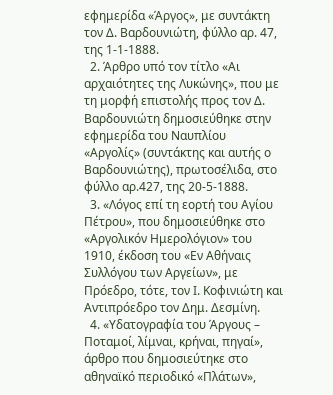εφημερίδα «Άργος», με συντάκτη τον Δ. Βαρδουνιώτη, φύλλο αρ. 47, της 1-1-1888.
  2. Άρθρο υπό τον τίτλο «Αι αρχαιότητες της Λυκώνης», που με τη μορφή επιστολής προς τον Δ. Βαρδουνιώτη δημοσιεύθηκε στην εφημερίδα του Ναυπλίου «Αργολίς» (συντάκτης και αυτής ο Βαρδουνιώτης), πρωτοσέλιδα, στο φύλλο αρ.427, της 20-5-1888.
  3. «Λόγος επί τη εορτή του Αγίου Πέτρου», που δημοσιεύθηκε στο «Αργολικόν Ημερολόγιον» του 1910, έκδοση του «Εν Αθήναις Συλλόγου των Αργείων», με Πρόεδρο, τότε, τον Ι. Κοφινιώτη και Αντιπρόεδρο τον Δημ. Δεσμίνη.
  4. «Υδατογραφία του Άργους – Ποταμοί, λίμναι, κρήναι, πηγαί», άρθρο που δημοσιεύτηκε στο αθηναϊκό περιοδικό «Πλάτων»,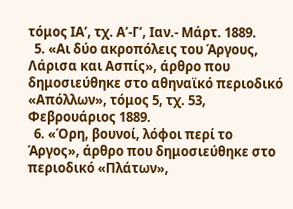τόμος ΙΑ’, τχ. Α’-Γ’, Ιαν.- Μάρτ. 1889.
  5. «Αι δύο ακροπόλεις του Άργους, Λάρισα και Ασπίς», άρθρο που δημοσιεύθηκε στο αθηναϊκό περιοδικό «Απόλλων», τόμος 5, τχ. 53, Φεβρουάριος 1889.
  6. «Όρη, βουνοί, λόφοι περί το Άργος», άρθρο που δημοσιεύθηκε στο περιοδικό «Πλάτων»,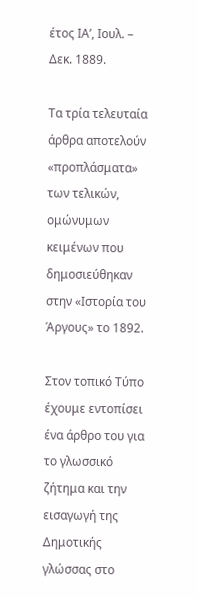έτος ΙΑ’, Ιουλ. – Δεκ. 1889.

Τα τρία τελευταία άρθρα αποτελούν «προπλάσματα» των τελικών, ομώνυμων κειμένων που δημοσιεύθηκαν στην «Ιστορία του Άργους» το 1892.

Στον τοπικό Τύπο έχουμε εντοπίσει ένα άρθρο του για το γλωσσικό ζήτημα και την εισαγωγή της Δημοτικής γλώσσας στο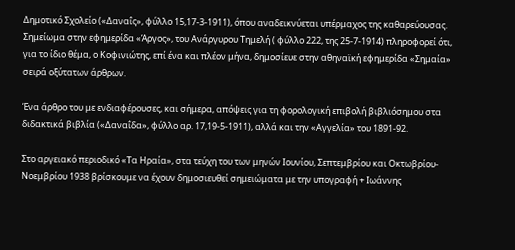Δημοτικό Σχολείο («Δαναΐς», φύλλο 15,17-3-1911), όπου αναδεικνύεται υπέρμαχος της καθαρεύουσας. Σημείωμα στην εφημερίδα «Άργος», του Ανάργυρου Τημελή ( φύλλο 222, της 25-7-1914) πληροφορεί ότι, για το ίδιο θέμα, ο Κοφινιώτης, επί ένα και πλέον μήνα, δημοσίευε στην αθηναϊκή εφημερίδα «Σημαία» σειρά οξύτατων άρθρων.

Ένα άρθρο του με ενδιαφέρουσες, και σήμερα, απόψεις για τη φορολογική επιβολή βιβλιόσημου στα διδακτικά βιβλία («Δαναΐδα», φύλλο αρ. 17,19-5-1911), αλλά και την «Αγγελία» του 1891-92.

Στο αργειακό περιοδικό «Τα Ηραία», στα τεύχη του των μηνών Ιουνίου, Σεπτεμβρίου και Οκτωβρίου-Νοεμβρίου 1938 βρίσκουμε να έχουν δημοσιευθεί σημειώματα με την υπογραφή + Ιωάννης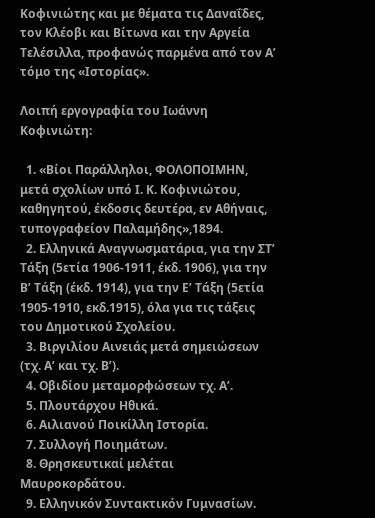Κοφινιώτης και με θέματα τις Δαναΐδες, τον Κλέοβι και Βίτωνα και την Αργεία Τελέσιλλα, προφανώς παρμένα από τον Α’ τόμο της «Ιστορίας».

Λοιπή εργογραφία του Ιωάννη Κοφινιώτη:

  1. «Βίοι Παράλληλοι, ΦΟΛΟΠΟΙΜΗΝ, μετά σχολίων υπό Ι. Κ. Κοφινιώτου, καθηγητού, έκδοσις δευτέρα, εν Αθήναις, τυπογραφείον Παλαμήδης»,1894.
  2. Ελληνικά Αναγνωσματάρια, για την ΣΤ’ Τάξη (5ετία 1906-1911, έκδ. 1906), για την Β’ Τάξη (έκδ. 1914), για την Ε’ Τάξη (5ετία 1905-1910, εκδ.1915), όλα για τις τάξεις του Δημοτικού Σχολείου.
  3. Βιργιλίου Αινειάς μετά σημειώσεων (τχ. Α’ και τχ. Β’).
  4. Οβιδίου μεταμορφώσεων τχ. Α’.
  5. Πλουτάρχου Ηθικά.
  6. Αιλιανού Ποικίλλη Ιστορία.
  7. Συλλογή Ποιημάτων.
  8. Θρησκευτικαί μελέται Μαυροκορδάτου.
  9. Ελληνικόν Συντακτικόν Γυμνασίων.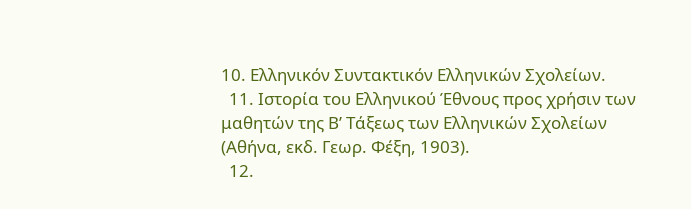10. Ελληνικόν Συντακτικόν Ελληνικών Σχολείων.
  11. Ιστορία του Ελληνικού Έθνους προς χρήσιν των μαθητών της Β’ Τάξεως των Ελληνικών Σχολείων (Αθήνα, εκδ. Γεωρ. Φέξη, 1903).
  12.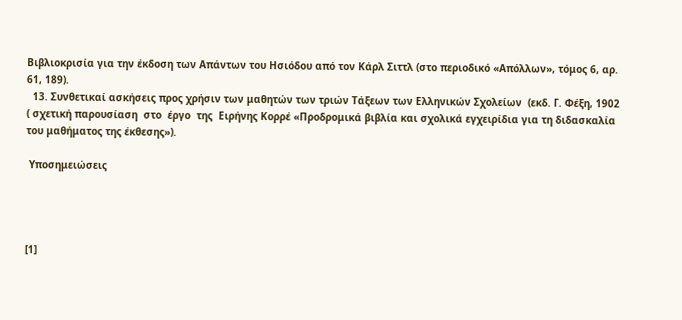Βιβλιοκρισία για την έκδοση των Απάντων του Ησιόδου από τον Κάρλ Σιττλ (στο περιοδικό «Απόλλων», τόμος 6, αρ. 61, 189).
  13. Συνθετικαί ασκήσεις προς χρήσιν των μαθητών των τριών Τάξεων των Ελληνικών Σχολείων  (εκδ. Γ. Φέξη, 1902  ( σχετική παρουσίαση  στο  έργο  της  Ειρήνης Κορρέ «Προδρομικά βιβλία και σχολικά εγχειρίδια για τη διδασκαλία του μαθήματος της έκθεσης»).

 Υποσημειώσεις




[1]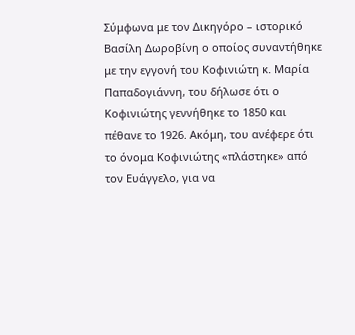Σύμφωνα με τον Δικηγόρο – ιστορικό Βασίλη Δωροβίνη ο οποίος συναντήθηκε με την εγγονή του Κοφινιώτη κ. Μαρία Παπαδογιάννη, του δήλωσε ότι ο Κοφινιώτης γεννήθηκε το 1850 και πέθανε το 1926. Ακόμη, του ανέφερε ότι το όνομα Κοφινιώτης «πλάστηκε» από τον Ευάγγελο, για να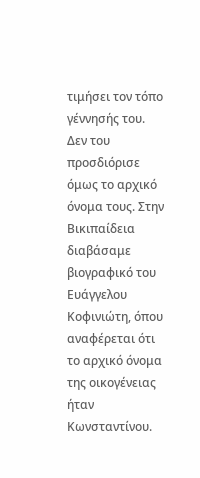τιμήσει τον τόπο γέννησής του. Δεν του προσδιόρισε όμως το αρχικό όνομα τους. Στην Βικιπαίδεια διαβάσαμε βιογραφικό του Ευάγγελου Κοφινιώτη, όπου αναφέρεται ότι το αρχικό όνομα της οικογένειας ήταν Κωνσταντίνου.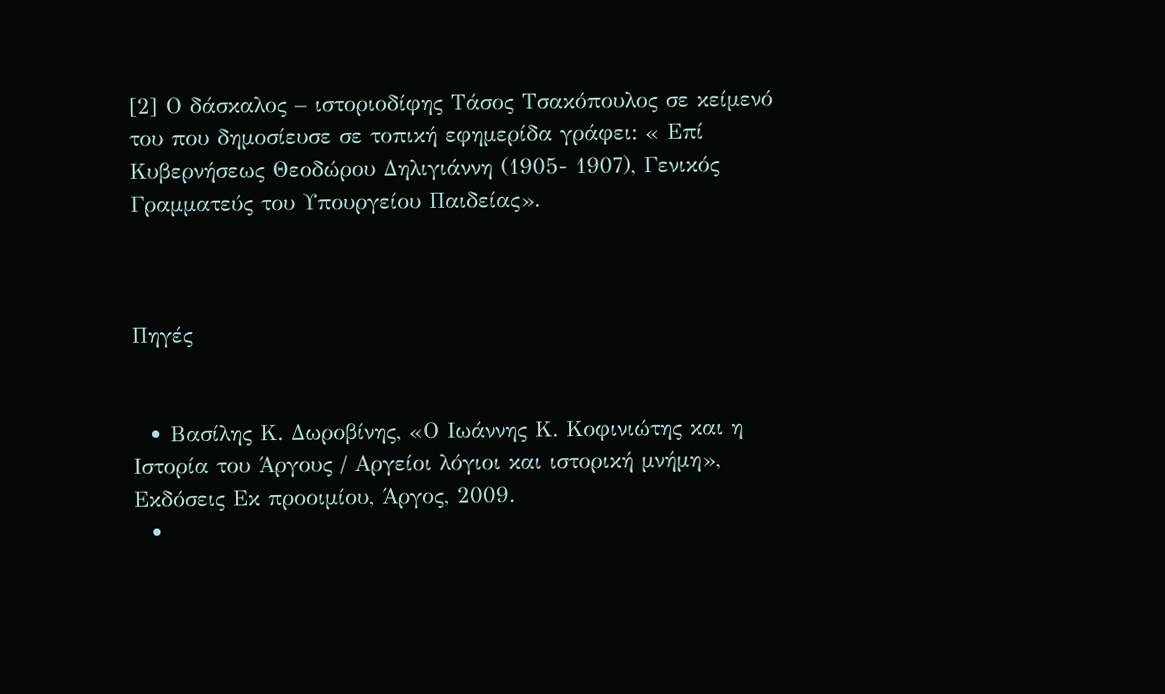[2] Ο δάσκαλος – ιστοριοδίφης Τάσος Τσακόπουλος σε κείμενό του που δημοσίευσε σε τοπική εφημερίδα γράφει: « Επί Κυβερνήσεως Θεοδώρου Δηλιγιάννη (1905- 1907), Γενικός Γραμματεύς του Υπουργείου Παιδείας».



Πηγές


  • Βασίλης Κ. Δωροβίνης, «Ο Ιωάννης Κ. Κοφινιώτης και η Ιστορία του Άργους / Αργείοι λόγιοι και ιστορική μνήμη», Εκδόσεις Εκ προοιμίου, Άργος, 2009.
  •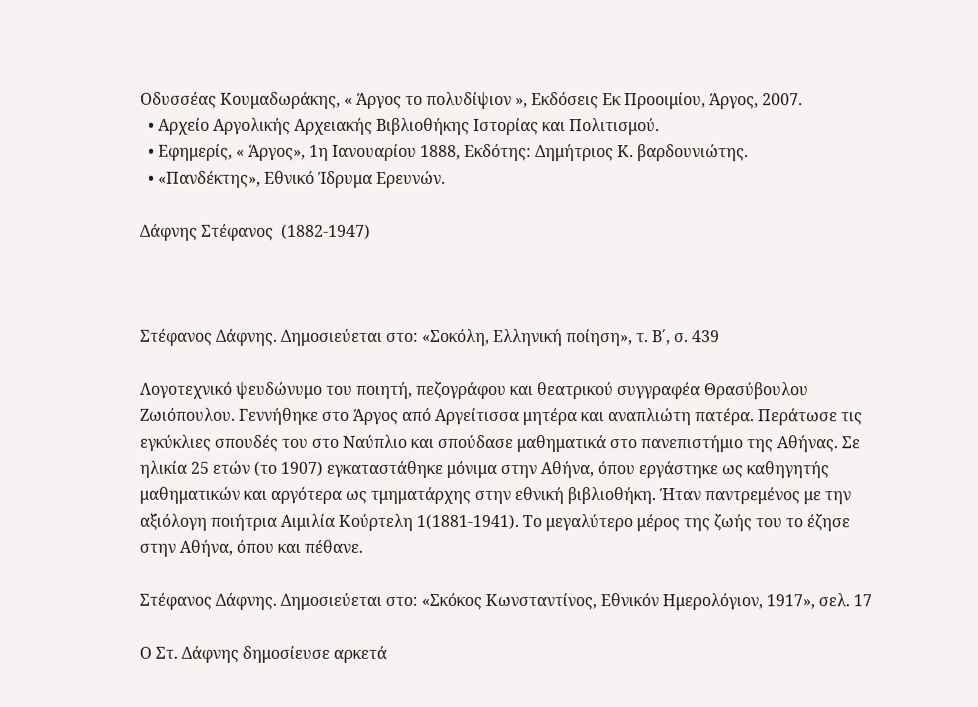Οδυσσέας Κουμαδωράκης, « Άργος το πολυδίψιον », Εκδόσεις Εκ Προοιμίου, Άργος, 2007.
  • Αρχείο Αργολικής Αρχειακής Βιβλιοθήκης Ιστορίας και Πολιτισμού.
  • Εφημερίς, « Άργος», 1η Ιανουαρίου 1888, Εκδότης: Δημήτριος Κ. βαρδουνιώτης.
  • «Πανδέκτης», Εθνικό Ίδρυμα Ερευνών.

Δάφνης Στέφανος  (1882-1947)



Στέφανος Δάφνης. Δημοσιεύεται στο: «Σοκόλη, Ελληνική ποίηση», τ. Β΄, σ. 439

Λογοτεχνικό ψευδώνυμο του ποιητή, πεζογράφου και θεατρικού συγγραφέα Θρασύβουλου Ζωιόπουλου. Γεννήθηκε στο Άργος από Αργείτισσα μητέρα και αναπλιώτη πατέρα. Περάτωσε τις εγκύκλιες σπουδές του στο Ναύπλιο και σπούδασε μαθηματικά στο πανεπιστήμιο της Αθήνας. Σε ηλικία 25 ετών (το 1907) εγκαταστάθηκε μόνιμα στην Αθήνα, όπου εργάστηκε ως καθηγητής μαθηματικών και αργότερα ως τμηματάρχης στην εθνική βιβλιοθήκη. Ήταν παντρεμένος με την αξιόλογη ποιήτρια Αιμιλία Κούρτελη 1(1881-1941). Το μεγαλύτερο μέρος της ζωής του το έζησε στην Αθήνα, όπου και πέθανε.

Στέφανος Δάφνης. Δημοσιεύεται στο: «Σκόκος Κωνσταντίνος, Εθνικόν Ημερολόγιον, 1917», σελ. 17

Ο Στ. Δάφνης δημοσίευσε αρκετά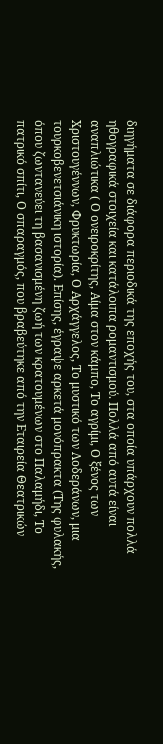διηγήματα σε διάφορα περιοδικά της εποχής του, στα οποία υπάρχουν πολλά ηθογραφικά στοιχεία και κατάλοιπα ρομαντισμού. Πολλά από αυτά είναι αναπλιώτικα ( Ο ονειροκρίτης, Αίμα στον κάμπο, Το αγρίμι, Ο ξένος των Χριστουγέννων, Φρυκτωρία, Ο Αρχάγγελος, Το μυστικό των Λοδεράνων, μια τουρκοβενετσιάνικη ιστορία). Επίσης, έγραψε αρκετά μονόπρακτα (Της φυλακής, όπου ζωντανεύει τη βασανισμένη ζωή των κρατουμένων στο Παλαμήδι, Το πατρικό σπίτι, Ο σπαραγμός, που βραβεύτηκε από την Εταιρεία Θεατρικών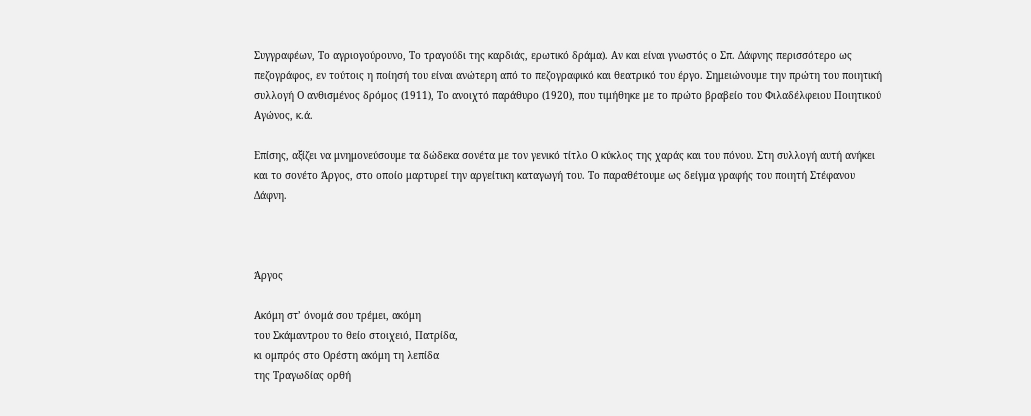Συγγραφέων, Το αγριογούρουνο, Το τραγούδι της καρδιάς, ερωτικό δράμα). Αν και είναι γνωστός ο Σπ. Δάφνης περισσότερο ως πεζογράφος, εν τούτοις η ποίησή του είναι ανώτερη από το πεζογραφικό και θεατρικό του έργο. Σημειώνουμε την πρώτη του ποιητική συλλογή Ο ανθισμένος δρόμος (1911), Το ανοιχτό παράθυρο (1920), που τιμήθηκε με το πρώτο βραβείο του Φιλαδέλφειου Ποιητικού Αγώνος, κ.ά.

Επίσης, αξίζει να μνημονεύσουμε τα δώδεκα σονέτα με τον γενικό τίτλο Ο κύκλος της χαράς και του πόνου. Στη συλλογή αυτή ανήκει και το σονέτο Άργος, στο οποίο μαρτυρεί την αργείτικη καταγωγή του. Το παραθέτουμε ως δείγμα γραφής του ποιητή Στέφανου Δάφνη.



Άργος

Ακόμη στ’ όνομά σου τρέμει, ακόμη
του Σκάμαντρου το θείο στοιχειό, Πατρίδα,
κι ομπρός στο Ορέστη ακόμη τη λεπίδα
της Τραγωδίας ορθή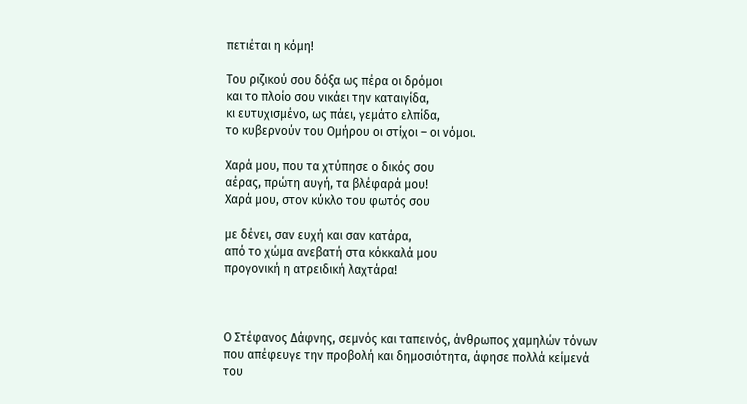πετιέται η κόμη!

Του ριζικού σου δόξα ως πέρα οι δρόμοι
και το πλοίο σου νικάει την καταιγίδα,
κι ευτυχισμένο, ως πάει, γεμάτο ελπίδα,
το κυβερνούν του Ομήρου οι στίχοι – οι νόμοι.

Χαρά μου, που τα χτύπησε ο δικός σου
αέρας, πρώτη αυγή, τα βλέφαρά μου!
Χαρά μου, στον κύκλο του φωτός σου

με δένει, σαν ευχή και σαν κατάρα,
από το χώμα ανεβατή στα κόκκαλά μου
προγονική η ατρειδική λαχτάρα!



Ο Στέφανος Δάφνης, σεμνός και ταπεινός, άνθρωπος χαμηλών τόνων που απέφευγε την προβολή και δημοσιότητα, άφησε πολλά κείμενά του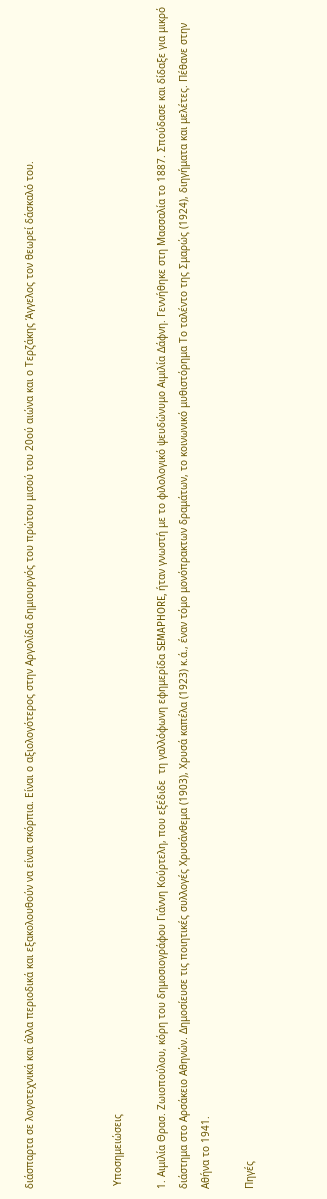διάσπαρτα σε λογοτεχνικά και άλλα περιοδικά και εξακολουθούν να είναι σκόρπια. Είναι ο αξιολογότερος στην Αργολίδα δημιουργός του πρώτου μισού του 20ού αιώνα και ο Τερζάκης Άγγελος τον θεωρεί δάσκαλό του.



 Υποσημειώσεις

1. Αιμιλία Θρασ. Ζωιοπούλου, κόρη του δημοσιογράφου Γιάννη Κούρτελη, που εξέδιδε  τη γαλλόφωνη εφημερίδα SEMAPHORE, ήταν γνωστή με το φιλολογικό ψευδώνυμο Αιμιλία Δάφνη. Γεννήθηκε στη Μασσαλία το 1887. Σπούδασε και δίδαξε για μικρό διάστημα στο Αρσάκειο Αθηνών. Δημοσίευσε τις ποιητικές συλλογές Χρυσάνθεμα (1903), Χρυσά καπέλα (1923) κ.ά., έναν τόμο μονόπρακτων δραμάτων, το κοινωνικό μυθιστόρημα Το ταλέντο της Σμαρώς (1924), διηγήματα και μελέτες. Πέθανε στην Αθήνα το 1941.

Πηγές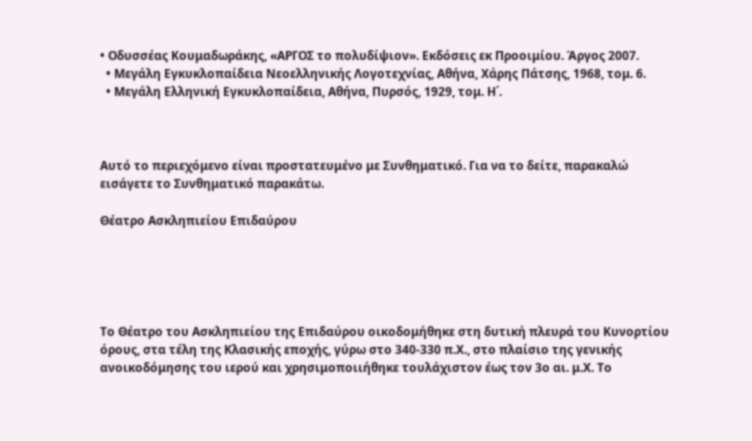• Οδυσσέας Κουμαδωράκης, «ΑΡΓΟΣ το πολυδίψιον». Εκδόσεις εκ Προοιμίου. Άργος 2007.
  • Μεγάλη Εγκυκλοπαίδεια Νεοελληνικής Λογοτεχνίας, Αθήνα, Χάρης Πάτσης, 1968, τομ. 6.
  • Μεγάλη Ελληνική Εγκυκλοπαίδεια, Αθήνα, Πυρσός, 1929, τομ. Η΄.



Αυτό το περιεχόμενο είναι προστατευμένο με Συνθηματικό. Για να το δείτε, παρακαλώ εισάγετε το Συνθηματικό παρακάτω.

Θέατρο Ασκληπιείου Επιδαύρου





Το Θέατρο του Ασκληπιείου της Επιδαύρου οικοδομήθηκε στη δυτική πλευρά του Κυνορτίου όρους, στα τέλη της Κλασικής εποχής, γύρω στο 340-330 π.Χ., στο πλαίσιο της γενικής ανοικοδόμησης του ιερού και χρησιμοποιιήθηκε τουλάχιστον έως τον 3ο αι. μ.Χ. Το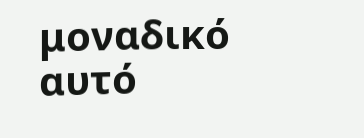μοναδικό αυτό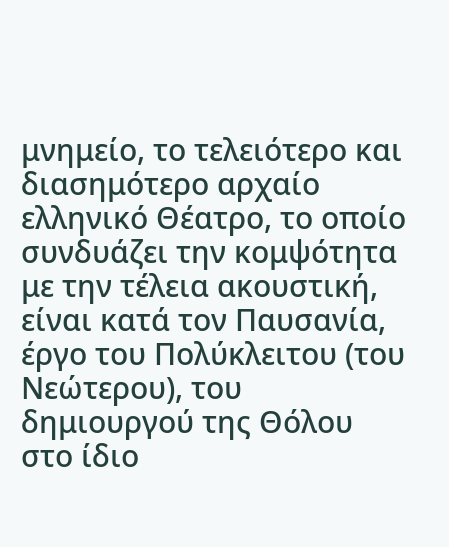μνημείο, το τελειότερο και διασημότερο αρχαίο ελληνικό Θέατρο, το οποίο συνδυάζει την κομψότητα με την τέλεια ακουστική, είναι κατά τον Παυσανία, έργο του Πολύκλειτου (του Νεώτερου), του δημιουργού της Θόλου στο ίδιο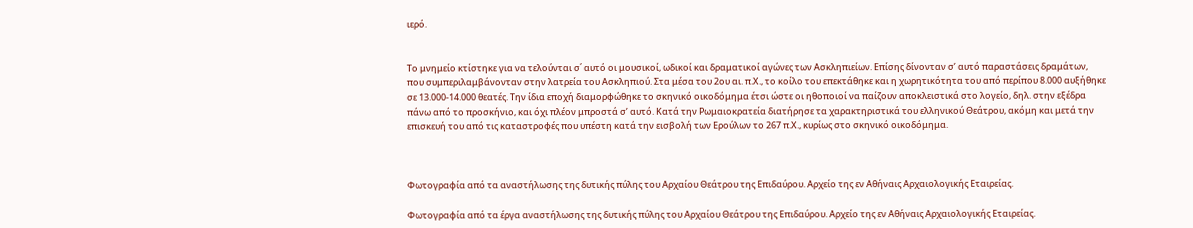ιερό.


Το μνημείο κτίστηκε για να τελούνται σ΄ αυτό οι μουσικοί, ωδικοί και δραματικοί αγώνες των Ασκληπιείων. Επίσης δίνονταν σ’ αυτό παραστάσεις δραμάτων, που συμπεριλαμβάνονταν στην λατρεία του Ασκληπιού. Στα μέσα του 2ου αι. π.Χ., το κοίλο του επεκτάθηκε και η χωρητικότητα του από περίπου 8.000 αυξήθηκε σε 13.000-14.000 θεατές. Την ίδια εποχή διαμορφώθηκε το σκηνικό οικοδόμημα έτσι ώστε οι ηθοποιοί να παίζουν αποκλειστικά στο λογείο, δηλ. στην εξέδρα πάνω από το προσκήνιο, και όχι πλέον μπροστά σ’ αυτό. Κατά την Ρωμαιοκρατεία διατήρησε τα χαρακτηριστικά του ελληνικού Θεάτρου, ακόμη και μετά την επισκευή του από τις καταστροφές που υπέστη κατά την εισβολή των Ερούλων το 267 π.Χ., κυρίως στο σκηνικό οικοδόμημα.



Φωτογραφία από τα αναστήλωσης της δυτικής πύλης του Αρχαίου Θεάτρου της Επιδαύρου. Αρχείο της εν Αθήναις Αρχαιολογικής Εταιρείας.

Φωτογραφία από τα έργα αναστήλωσης της δυτικής πύλης του Αρχαίου Θεάτρου της Επιδαύρου. Αρχείο της εν Αθήναις Αρχαιολογικής Εταιρείας.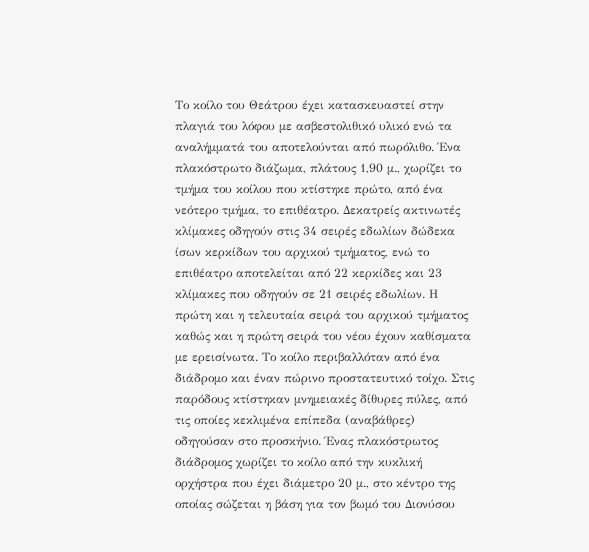Το κοίλο του Θεάτρου έχει κατασκευαστεί στην πλαγιά του λόφου με ασβεστολιθικό υλικό ενώ τα αναλήμματά του αποτελούνται από πωρόλιθο. Ένα πλακόστρωτο διάζωμα, πλάτους 1,90 μ., χωρίζει το τμήμα του κοίλου που κτίστηκε πρώτο, από ένα νεότερο τμήμα, το επιθέατρο. Δεκατρείς ακτινωτές κλίμακες οδηγούν στις 34 σειρές εδωλίων δώδεκα ίσων κερκίδων του αρχικού τμήματος, ενώ το επιθέατρο αποτελείται από 22 κερκίδες και 23 κλίμακες που οδηγούν σε 21 σειρές εδωλίων. Η πρώτη και η τελευταία σειρά του αρχικού τμήματος καθώς και η πρώτη σειρά του νέου έχουν καθίσματα με ερεισίνωτα. Το κοίλο περιβαλλόταν από ένα διάδρομο και έναν πώρινο προστατευτικό τοίχο. Στις παρόδους κτίστηκαν μνημειακές δίθυρες πύλες, από τις οποίες κεκλιμένα επίπεδα (αναβάθρες) οδηγούσαν στο προσκήνιο. Ένας πλακόστρωτος διάδρομος χωρίζει το κοίλο από την κυκλική ορχήστρα που έχει διάμετρο 20 μ., στο κέντρο της οποίας σώζεται η βάση για τον βωμό του Διονύσου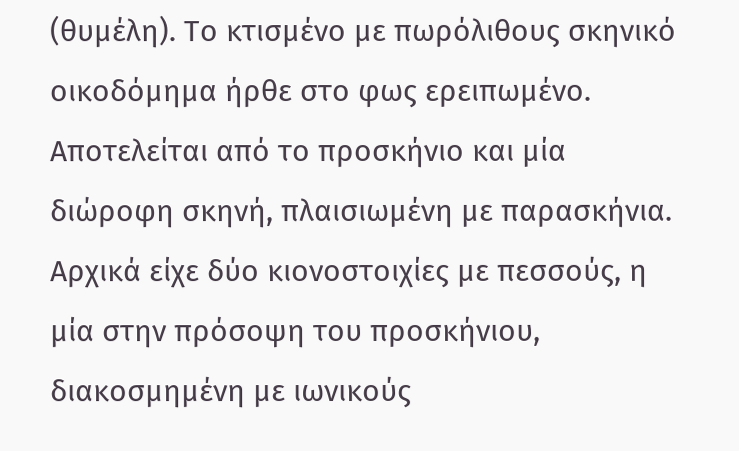(θυμέλη). Το κτισμένο με πωρόλιθους σκηνικό οικοδόμημα ήρθε στο φως ερειπωμένο. Αποτελείται από το προσκήνιο και μία διώροφη σκηνή, πλαισιωμένη με παρασκήνια. Αρχικά είχε δύο κιονοστοιχίες με πεσσούς, η μία στην πρόσοψη του προσκήνιου, διακοσμημένη με ιωνικούς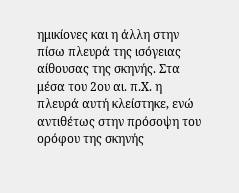ημικίονες και η άλλη στην πίσω πλευρά της ισόγειας αίθουσας της σκηνής. Στα μέσα του 2ου αι. π.Χ. η πλευρά αυτή κλείστηκε, ενώ αντιθέτως στην πρόσοψη του ορόφου της σκηνής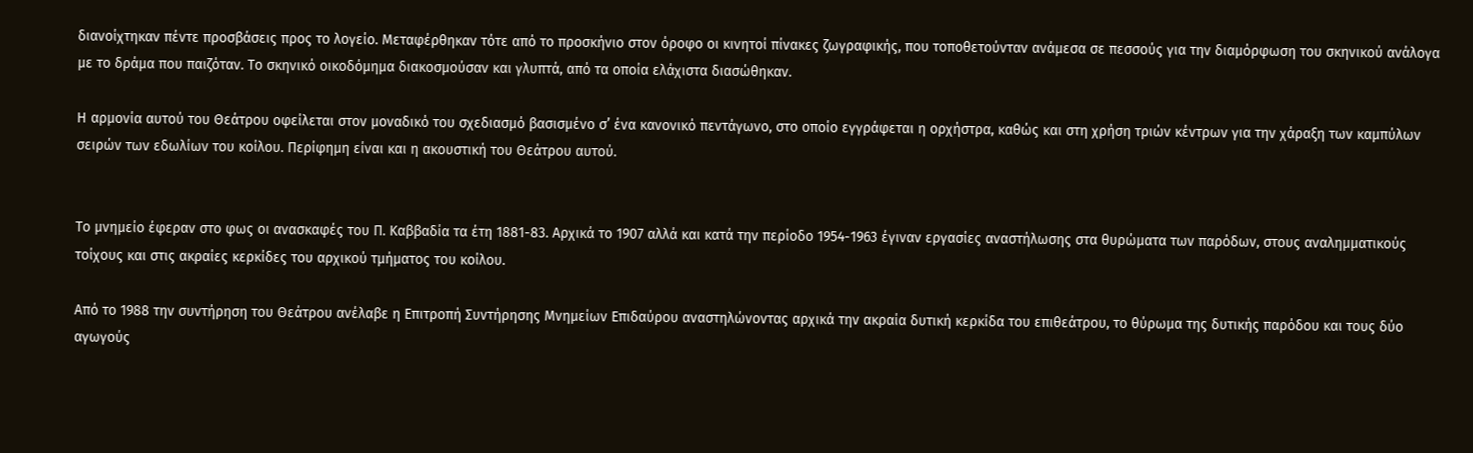διανοίχτηκαν πέντε προσβάσεις προς το λογείο. Μεταφέρθηκαν τότε από το προσκήνιο στον όροφο οι κινητοί πίνακες ζωγραφικής, που τοποθετούνταν ανάμεσα σε πεσσούς για την διαμόρφωση του σκηνικού ανάλογα με το δράμα που παιζόταν. Το σκηνικό οικοδόμημα διακοσμούσαν και γλυπτά, από τα οποία ελάχιστα διασώθηκαν.

Η αρμονία αυτού του Θεάτρου οφείλεται στον μοναδικό του σχεδιασμό βασισμένο σ’ ένα κανονικό πεντάγωνο, στο οποίο εγγράφεται η ορχήστρα, καθώς και στη χρήση τριών κέντρων για την χάραξη των καμπύλων σειρών των εδωλίων του κοίλου. Περίφημη είναι και η ακουστική του Θεάτρου αυτού.


Το μνημείο έφεραν στο φως οι ανασκαφές του Π. Καββαδία τα έτη 1881-83. Αρχικά το 1907 αλλά και κατά την περίοδο 1954-1963 έγιναν εργασίες αναστήλωσης στα θυρώματα των παρόδων, στους αναλημματικούς τοίχους και στις ακραίες κερκίδες του αρχικού τμήματος του κοίλου.

Από το 1988 την συντήρηση του Θεάτρου ανέλαβε η Επιτροπή Συντήρησης Μνημείων Επιδαύρου αναστηλώνοντας αρχικά την ακραία δυτική κερκίδα του επιθεάτρου, το θύρωμα της δυτικής παρόδου και τους δύο αγωγούς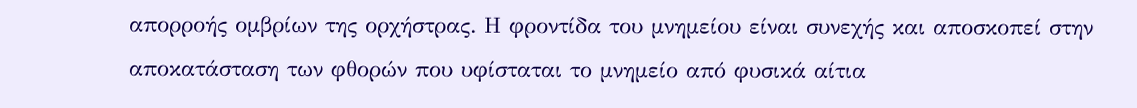απορροής ομβρίων της ορχήστρας. Η φροντίδα του μνημείου είναι συνεχής και αποσκοπεί στην αποκατάσταση των φθορών που υφίσταται το μνημείο από φυσικά αίτια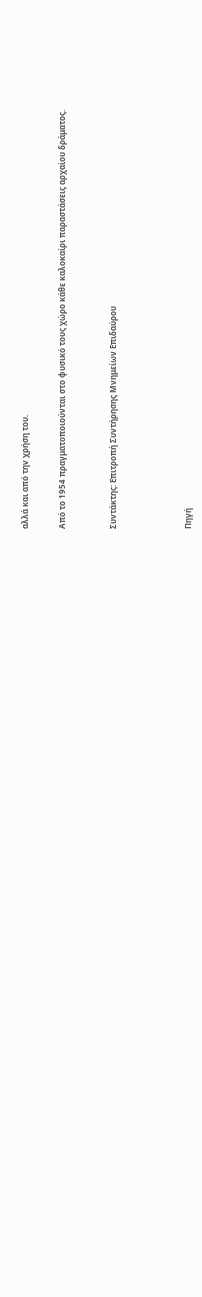αλλά και από την χρήση του.


Από το 1954 πραγματοποιούνται στο φυσικό τους χώρο κάθε καλοκαίρι παραστάσεις αρχαίου δράματος.



Συντάκτης: Επιτροπή Συντήρησης Μνημείων Επιδαύρου





Πηγή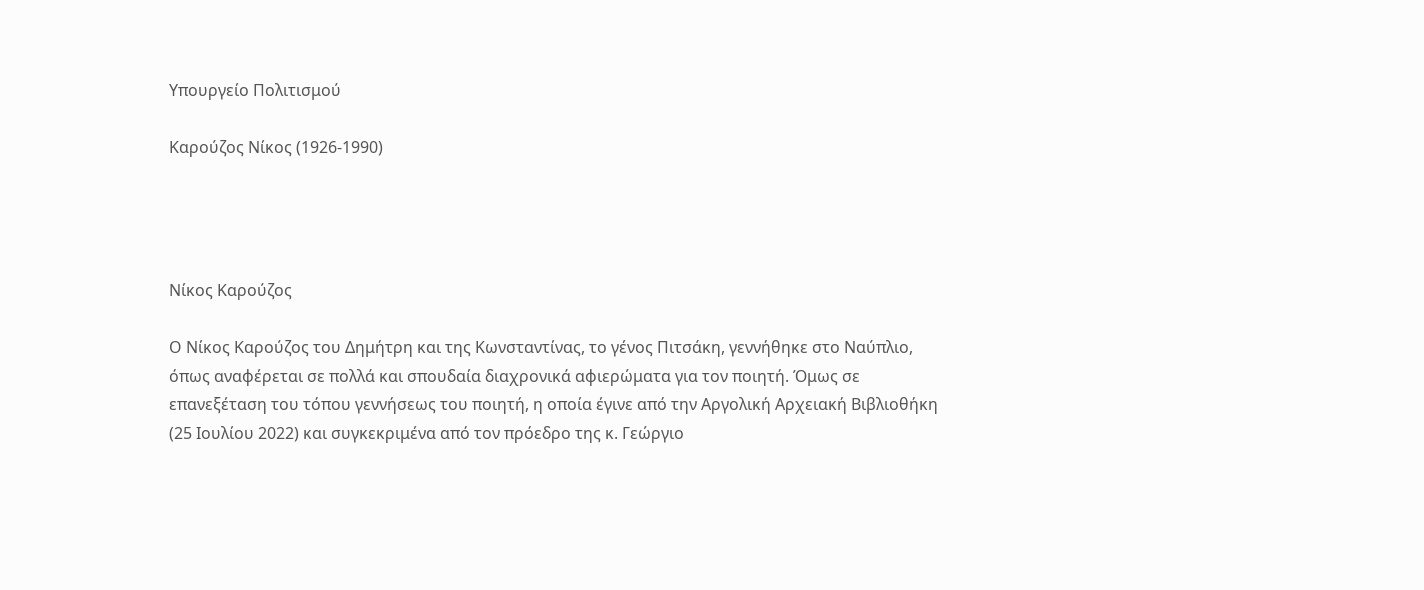Υπουργείο Πολιτισμού

Καρούζος Νίκος (1926-1990)




Νίκος Καρούζος

Ο Νίκος Καρούζος του Δημήτρη και της Κωνσταντίνας, το γένος Πιτσάκη, γεννήθηκε στο Ναύπλιο, όπως αναφέρεται σε πολλά και σπουδαία διαχρονικά αφιερώματα για τον ποιητή. Όμως σε επανεξέταση του τόπου γεννήσεως του ποιητή, η οποία έγινε από την Αργολική Αρχειακή Βιβλιοθήκη (25 Ιουλίου 2022) και συγκεκριμένα από τον πρόεδρο της κ. Γεώργιο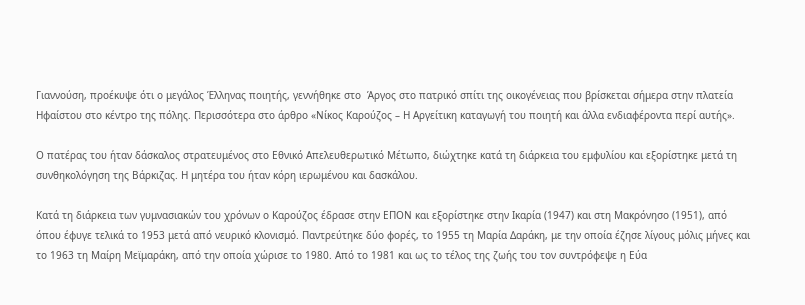Γιαννούση, προέκυψε ότι ο μεγάλος Έλληνας ποιητής, γεννήθηκε στο  Άργος στο πατρικό σπίτι της οικογένειας που βρίσκεται σήμερα στην πλατεία Ηφαίστου στο κέντρο της πόλης. Περισσότερα στο άρθρο «Νίκος Καρούζος – Η Αργείτικη καταγωγή του ποιητή και άλλα ενδιαφέροντα περί αυτής».

Ο πατέρας του ήταν δάσκαλος στρατευμένος στο Εθνικό Απελευθερωτικό Μέτωπο, διώχτηκε κατά τη διάρκεια του εμφυλίου και εξορίστηκε μετά τη συνθηκολόγηση της Βάρκιζας. Η μητέρα του ήταν κόρη ιερωμένου και δασκάλου.

Κατά τη διάρκεια των γυμνασιακών του χρόνων ο Καρούζος έδρασε στην ΕΠΟΝ και εξορίστηκε στην Ικαρία (1947) και στη Μακρόνησο (1951), από όπου έφυγε τελικά το 1953 μετά από νευρικό κλονισμό. Παντρεύτηκε δύο φορές, το 1955 τη Μαρία Δαράκη, με την οποία έζησε λίγους μόλις μήνες και το 1963 τη Μαίρη Μεϊμαράκη, από την οποία χώρισε το 1980. Από το 1981 και ως το τέλος της ζωής του τον συντρόφεψε η Εύα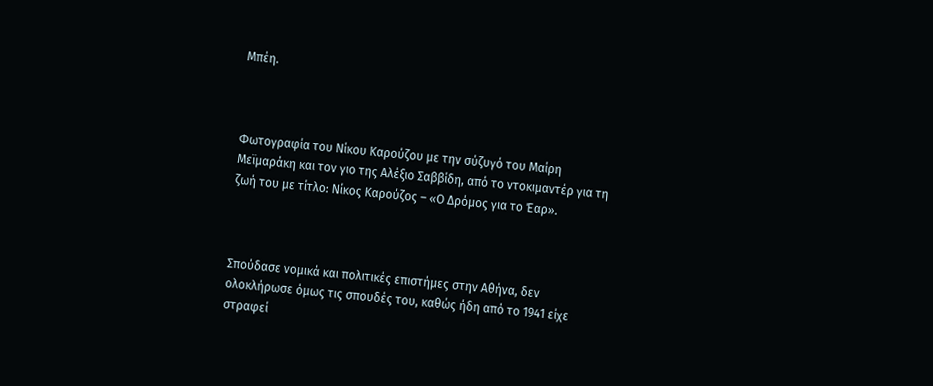Μπέη.



Φωτογραφία του Νίκου Καρούζου με την σύζυγό του Μαίρη Μεϊμαράκη και τον γιο της Αλέξιο Σαββίδη, από το ντοκιμαντέρ για τη ζωή του με τίτλο: Νίκος Καρούζος – «Ο Δρόμος για το Έαρ».



Σπούδασε νομικά και πολιτικές επιστήμες στην Αθήνα, δεν ολοκλήρωσε όμως τις σπουδές του, καθώς ήδη από το 1941 είχε στραφεί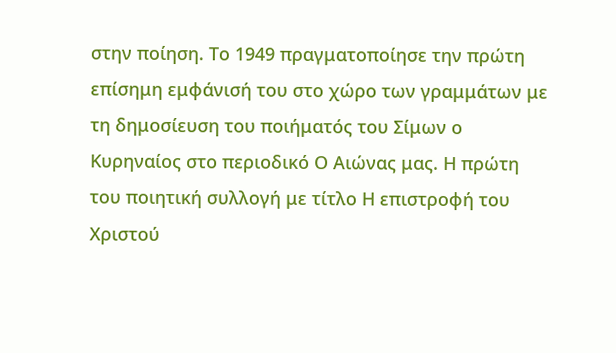στην ποίηση. Το 1949 πραγματοποίησε την πρώτη επίσημη εμφάνισή του στο χώρο των γραμμάτων με τη δημοσίευση του ποιήματός του Σίμων ο Κυρηναίος στο περιοδικό Ο Αιώνας μας. Η πρώτη του ποιητική συλλογή με τίτλο Η επιστροφή του Χριστού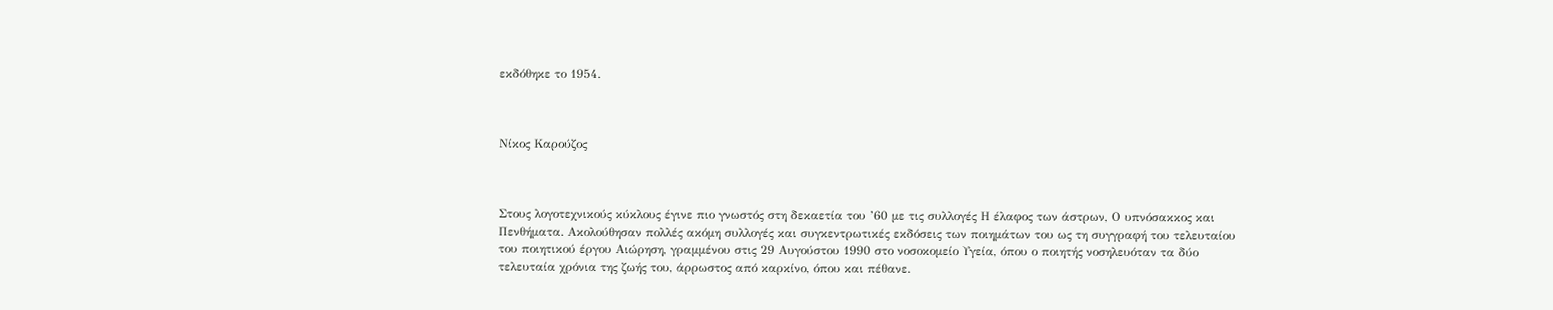εκδόθηκε το 1954.



Νίκος Καρούζος



Στους λογοτεχνικούς κύκλους έγινε πιο γνωστός στη δεκαετία του ’60 με τις συλλογές Η έλαφος των άστρων, Ο υπνόσακκος και Πενθήματα. Ακολούθησαν πολλές ακόμη συλλογές και συγκεντρωτικές εκδόσεις των ποιημάτων του ως τη συγγραφή του τελευταίου του ποιητικού έργου Αιώρηση, γραμμένου στις 29 Αυγούστου 1990 στο νοσοκομείο Υγεία, όπου ο ποιητής νοσηλευόταν τα δύο τελευταία χρόνια της ζωής του, άρρωστος από καρκίνο, όπου και πέθανε.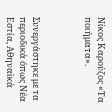Νίκος Καρούζος «Τα ποιήματα».



Συνεργάστηκε με τα περιοδικά όπως Νέα Εστία, Αθηναϊκά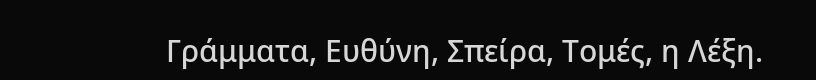Γράμματα, Ευθύνη, Σπείρα, Τομές, η Λέξη.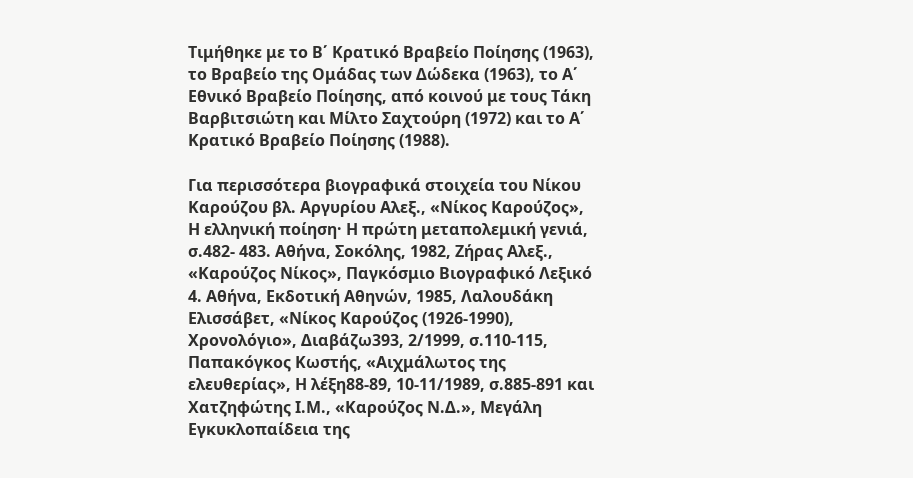Τιμήθηκε με το Β΄ Κρατικό Βραβείο Ποίησης (1963), το Βραβείο της Ομάδας των Δώδεκα (1963), το Α΄ Εθνικό Βραβείο Ποίησης, από κοινού με τους Τάκη Βαρβιτσιώτη και Μίλτο Σαχτούρη (1972) και το Α΄ Κρατικό Βραβείο Ποίησης (1988).

Για περισσότερα βιογραφικά στοιχεία του Νίκου Καρούζου βλ. Αργυρίου Αλεξ., «Νίκος Καρούζος», Η ελληνική ποίηση· Η πρώτη μεταπολεμική γενιά, σ.482- 483. Αθήνα, Σοκόλης, 1982, Ζήρας Αλεξ., «Καρούζος Νίκος», Παγκόσμιο Βιογραφικό Λεξικό 4. Αθήνα, Εκδοτική Αθηνών, 1985, Λαλουδάκη Ελισσάβετ, «Νίκος Καρούζος (1926-1990), Χρονολόγιο», Διαβάζω393, 2/1999, σ.110-115, Παπακόγκος Κωστής, «Αιχμάλωτος της ελευθερίας», Η λέξη88-89, 10-11/1989, σ.885-891 και Χατζηφώτης Ι.Μ., «Καρούζος Ν.Δ.», Μεγάλη Εγκυκλοπαίδεια της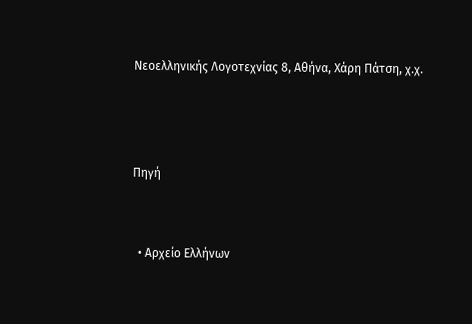Νεοελληνικής Λογοτεχνίας 8, Αθήνα, Χάρη Πάτση, χ.χ.



Πηγή


  • Αρχείο Ελλήνων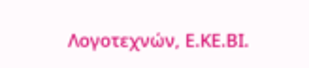Λογοτεχνών, Ε.ΚΕ.ΒΙ.